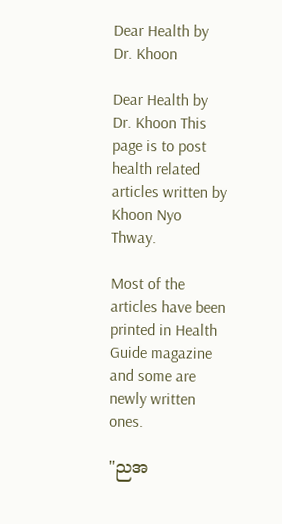Dear Health by Dr. Khoon

Dear Health by Dr. Khoon This page is to post health related articles written by Khoon Nyo Thway.

Most of the articles have been printed in Health Guide magazine and some are newly written ones.

"ညအ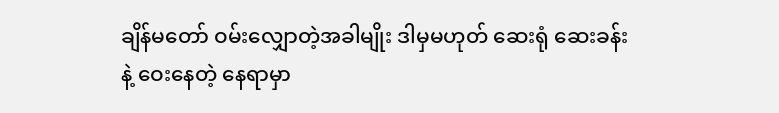ချိန်မတော် ဝမ်းလျှောတဲ့အခါမျိုး ဒါမှမဟုတ် ဆေးရုံ ဆေးခန်းနဲ့ ဝေးနေတဲ့ နေရာမှာ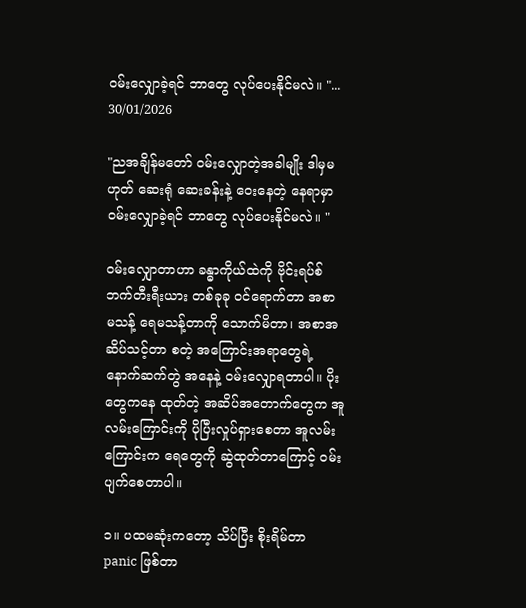ဝမ်းလျှောခဲ့ရင် ဘာတွေ လုပ်ပေးနိုင်မလဲ။ "...
30/01/2026

"ညအချိန်မတော် ဝမ်းလျှောတဲ့အခါမျိုး ဒါမှမဟုတ် ဆေးရုံ ဆေးခန်းနဲ့ ဝေးနေတဲ့ နေရာမှာ ဝမ်းလျှောခဲ့ရင် ဘာတွေ လုပ်ပေးနိုင်မလဲ။ "

ဝမ်းလျှောတာဟာ ခန္ဓာကိုယ်ထဲကို ဗိုင်းရပ်စ် ဘက်တီးရီးယား တစ်ခုခု ဝင်ရောက်တာ အစာ မသန့် ရေမသန့်တာကို သောက်မိတာ၊ အစာအဆိပ်သင့်တာ စတဲ့ အကြောင်းအရာတွေရဲ့ နောက်ဆက်တွဲ အနေနဲ့ ဝမ်းလျှောရတာပါ။ ပိုးတွေကနေ ထုတ်တဲ့ အဆိပ်အတောက်တွေက အူလမ်းကြောင်းကို ပိုပြီးလှုပ်ရှားစေတာ အူလမ်းကြောင်းက ရေတွေကို ဆွဲထုတ်တာကြောင့် ဝမ်းပျက်စေတာပါ။

၁။ ပထမဆုံးကတော့ သိပ်ပြီး စိုးရိမ်တာ panic ဖြစ်တာ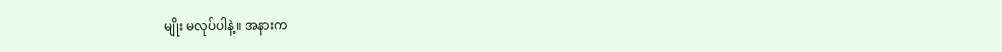မျိုး မလုပ်ပါနဲ့။ အနားက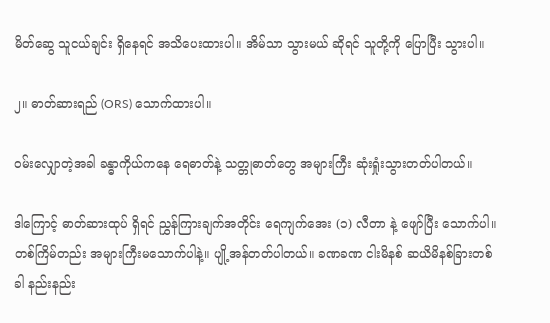မိတ်ဆွေ သူငယ်ချင်း ရှိနေရင် အသိပေးထားပါ။ အိမ်သာ သွားမယ် ဆိုရင် သူတို့ကို ပြောပြီး သွားပါ။

၂။ ဓာတ်ဆားရည် (ORS) သောက်ထားပါ။

ဝမ်းလျှောတဲ့အခါ ခန္ဓာကိုယ်ကနေ ရေဓာတ်နဲ့ သတ္တုဓာတ်တွေ အများကြီး ဆုံးရှုံးသွားတတ်ပါတယ်။

ဒါကြောင့် ဓာတ်ဆားထုပ် ရှိရင် ညွှန်ကြားချက်အတိုင်း ရေကျက်အေး (၁) လီတာ နဲ့ ဖျော်ပြီး သောက်ပါ။
တစ်ကြိမ်တည်း အများကြီးမသောက်ပါနဲ့။ ပျို့အန်တတ်ပါတယ်။ ခဏခဏ ငါးမိနစ် ဆယိမိနစ်ခြားတစ်ခါ နည်းနည်း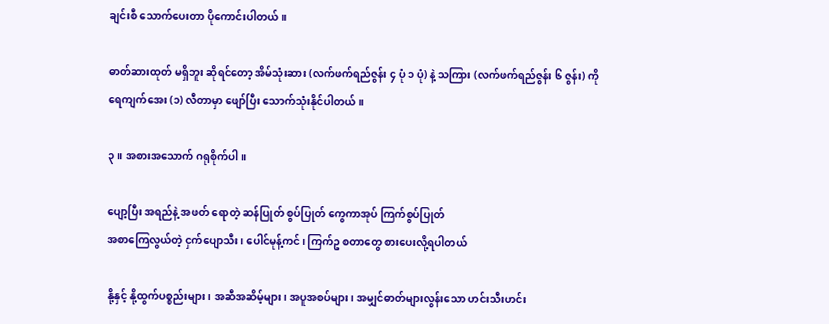ချင်းစီ သောက်ပေးတာ ပိုကောင်းပါတယ်။

ဓာတ်ဆားထုတ် မရှိဘူး ဆိုရင်တော့ အိမ်သုံးဆား (လက်ဖက်ရည်ဇွန်း ၄ ပုံ ၁ ပုံ) နဲ့ သကြား (လက်ဖက်ရည်ဇွန်း ၆ ဇွန်း) ကို ရေကျက်အေး (၁) လီတာမှာ ဖျော်ပြီး သောက်သုံးနိုင်ပါတယ်။

၃။ အစားအသောက် ဂရုစိုက်ပါ။

ပျော့ပြီး အရည်နဲ့ အဖတ် ရောတဲ့ ဆန်ပြုတ် စွပ်ပြုတ် ကွေကာအုပ် ကြက်စွပ်ပြုတ်
အစာကြေလွယ်တဲ့ ငှက်ပျောသီး၊ ပေါင်မုန့်ကင်၊ ကြက်ဥ စတာတွေ စားပေးလို့ရပါတယ်

နို့နှင့် နို့ထွက်ပစ္စည်းများ၊ အဆီအဆိမ့်များ၊ အပူအစပ်များ၊ အမျှင်ဓာတ်များလွန်းသော ဟင်းသီးဟင်း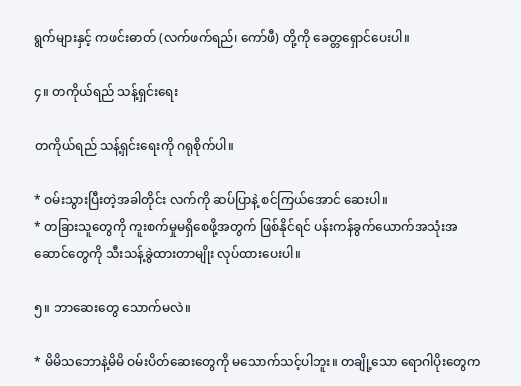ရွက်များနှင့် ကဖင်းဓာတ် (လက်ဖက်ရည်၊ ကော်ဖီ) တို့ကို ခေတ္တရှောင်ပေးပါ။

၄။ တကိုယ်ရည် သန့်ရှင်းရေး

တကိုယ်ရည် သန့်ရှင်းရေးကို ဂရုစိုက်ပါ။

* ဝမ်းသွားပြီးတဲ့အခါတိုင်း လက်ကို ဆပ်ပြာနဲ့ စင်ကြယ်အောင် ဆေးပါ။
* တခြားသူတွေကို ကူးစက်မှုမရှိစေဖို့အတွက် ဖြစ်နိုင်ရင် ပန်းကန်ခွက်ယောက်အသုံးအဆောင်တွေကို သီးသန့်ခွဲထားတာမျိုး လုပ်ထားပေးပါ။

၅။ ဘာဆေးတွေ သောက်မလဲ။

* မိမိသဘောနဲ့မိမိ ဝမ်းပိတ်ဆေးတွေကို မသောက်သင့်ပါဘူး။ တချို့သော ရောဂါပိုးတွေက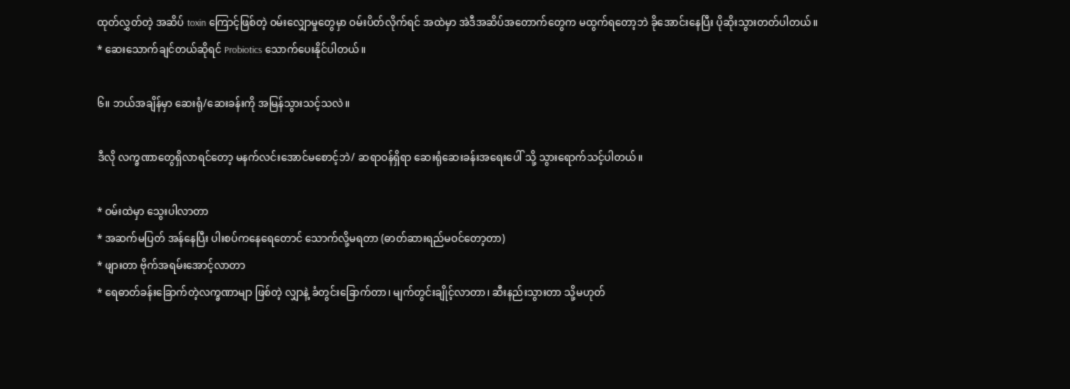ထုတ်လွှတ်တဲ့ အဆိပ် toxin ကြောင့်ဖြစ်တဲ့ ဝမ်းလျှောမှုတွေမှာ ဝမ်းပိတ်လိုက်ရင် အထဲမှာ အဲဒီအဆိပ်အတောက်တွေက မထွက်ရတော့ဘဲ ခိုအောင်းနေပြီး ပိုဆိုးသွားတတ်ပါတယ်။
* ဆေးသောက်ချင်တယ်ဆိုရင် Probiotics သောက်ပေးနိုင်ပါတယ်။

၆။ ဘယ်အချိန်မှာ ဆေးရုံ/ဆေးခန်းကို အမြန်သွားသင့်သလဲ။

ဒီလို လက္ခဏာတွေရှိလာရင်တော့ မနက်လင်းအောင်မစောင့်ဘဲ/ ဆရာဝန်ရှိရာ ဆေးရုံဆေးခန်းအရေးပေါ် သို့ သွားရောက်သင့်ပါတယ်။

* ဝမ်းထဲမှာ သွေးပါလာတာ
* အဆက်မပြတ် အန်နေပြီး ပါးစပ်ကနေရေတောင် သောက်လို့မရတာ (ဓာတ်ဆားရည်မဝင်တော့တာ)
* ဖျားတာ ဗိုက်အရမ်းအောင့်လာတာ
* ရေဓာတ်ခန်းခြောက်တဲ့လက္ခဏာမျာ ဖြစ်တဲ့ လျှာနဲ့ ခံတွင်းခြောက်တာ၊ မျက်တွင်းချိုင့်လာတာ၊ ဆီးနည်းသွားတာ သို့မဟုတ်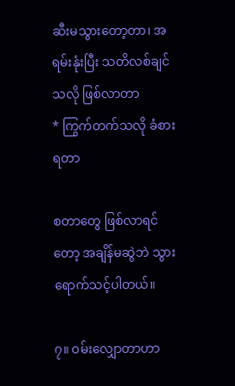ဆီးမသွားတော့တာ၊ အရမ်းနုံးပြီး သတိလစ်ချင်သလို ဖြစ်လာတာ
* ကြွက်တက်သလို ခံစားရတာ

စတာတွေ ဖြစ်လာရင်တော့ အချိန်မဆွဲဘဲ သွားရောက်သင့်ပါတယ်။

၇။ ဝမ်းလျှောတာဟာ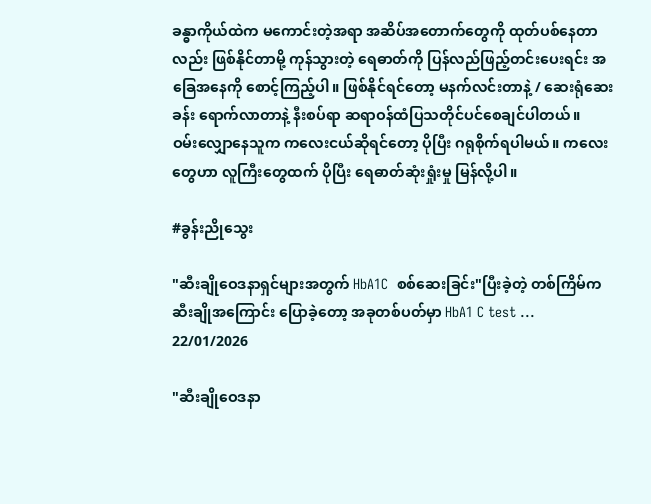ခန္ဓာကိုယ်ထဲက မကောင်းတဲ့အရာ အဆိပ်အတောက်တွေကို ထုတ်ပစ်နေတာလည်း ဖြစ်နိုင်တာမို့ ကုန်သွားတဲ့ ရေဓာတ်ကို ပြန်လည်ဖြည့်တင်းပေးရင်း အခြေအနေကို စောင့်ကြည့်ပါ။ ဖြစ်နိုင်ရင်တော့ မနက်လင်းတာနဲ့ / ဆေးရုံဆေးခန်း ရောက်လာတာနဲ့ နီးစပ်ရာ ဆရာဝန်ထံပြသတိုင်ပင်စေချင်ပါတယ်။
ဝမ်းလျှောနေသူက ကလေးငယ်ဆိုရင်တော့ ပိုပြီး ဂရုစိုက်ရပါမယ်။ ကလေးတွေဟာ လူကြီးတွေထက် ပိုပြီး ရေဓာတ်ဆုံးရှုံးမှု မြန်လို့ပါ။

#ခွန်းညိုသွေး

"ဆီးချိုဝေဒနာရှင်များအတွက် HbA1C  စစ်ဆေးခြင်း"ပြီးခဲ့တဲ့ တစ်ကြိမ်က ဆီးချိုအကြောင်း ပြောခဲ့တော့ အခုတစ်ပတ်မှာ HbA1 C test ...
22/01/2026

"ဆီးချိုဝေဒနာ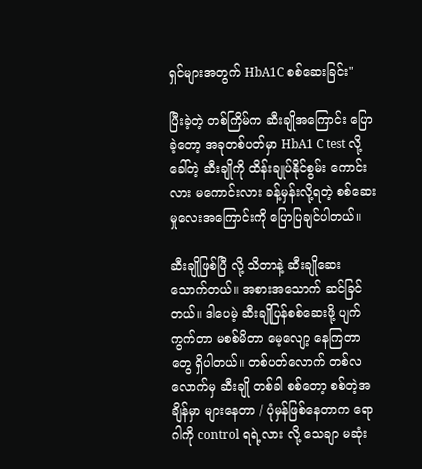ရှင်များအတွက် HbA1C စစ်ဆေးခြင်း"

ပြီးခဲ့တဲ့ တစ်ကြိမ်က ဆီးချိုအကြောင်း ပြောခဲ့တော့ အခုတစ်ပတ်မှာ HbA1 C test လို့ ခေါ်တဲ့ ဆီးချိုကို ထိန်းချုပ်နိုင်စွမ်း ကောင်းလား မကောင်းလား ခန့်မှန်းလို့ရတဲ့ စစ်ဆေးမှုလေးအကြောင်းကို ပြောပြချင်ပါတယ်။

ဆီးချိုဖြစ်ပြီ လို့ သိတာနဲ့ ဆီးချိုဆေးသောက်တယ်။ အစားအသောက် ဆင်ခြင်တယ်။ ဒါပေမဲ့ ဆီးချိုပြန်စစ်ဆေးဖို့ ပျက်ကွက်တာ မစစ်မိတာ မေ့လျော့ နေကြတာတွေ ရှိပါတယ်။ တစ်ပတ်လောက် တစ်လလောက်မှ ဆီးချို တစ်ခါ စစ်တော့ စစ်တဲ့အချိန်မှာ များနေတာ / ပုံမှန်ဖြစ်နေတာက ရောဂါကို control ရရဲ့လား လို့ သေချာ မဆုံး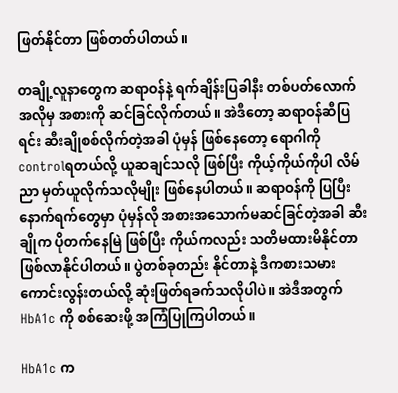ဖြတ်နိုင်တာ ဖြစ်တတ်ပါတယ်။

တချို့လူနာတွေက ဆရာဝန်နဲ့ ရက်ချိန်းပြခါနီး တစ်ပတ်လောက်အလိုမှ အစားကို ဆင်ခြင်လိုက်တယ်။ အဲဒီတော့ ဆရာဝန်ဆီပြရင်း ဆီးချိုစစ်လိုက်တဲ့အခါ ပုံမှန် ဖြစ်နေတော့ ရောဂါကို controlရတယ်လို့ ယူဆချင်သလို ဖြစ်ပြီး ကိုယ့်ကိုယ်ကိုပါ လိမ်ညာ မှတ်ယူလိုက်သလိုမျိုး ဖြစ်နေပါတယ်။ ဆရာဝန်ကို ပြပြီး နောက်ရက်တွေမှာ ပုံမှန်လို အစားအသောက်မဆင်ခြင်တဲ့အခါ ဆီးချိုက ပိုတက်နေမြဲ ဖြစ်ပြီး ကိုယ်ကလည်း သတိမထားမိနိုင်တာ ဖြစ်လာနိုင်ပါတယ်။ ပွဲတစ်ခုတည်း နိုင်တာနဲ့ ဒီကစားသမား ကောင်းလွန်းတယ်လို့ ဆုံးဖြတ်ရခက်သလိုပါပဲ။ အဲဒီအတွက် HbA1c ကို စစ်ဆေးဖို့ အကြံပြုကြပါတယ်။

HbA1c က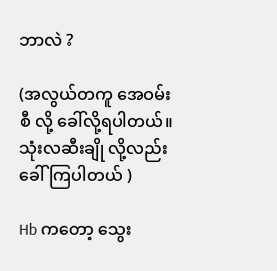ဘာလဲ ?

(အလွယ်တကူ အေဝမ်းစီ လို့ ခေါ်လို့ရပါတယ်။ သုံးလဆီးချို လို့လည်း ခေါ်ကြပါတယ် )

Hb ကတော့ သွေး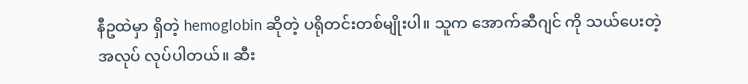နီဥထဲမှာ ရှိတဲ့ hemoglobin ဆိုတဲ့ ပရိုတင်းတစ်မျိုးပါ။ သူက အောက်ဆီဂျင် ကို သယ်ပေးတဲ့ အလုပ် လုပ်ပါတယ်။ ဆီး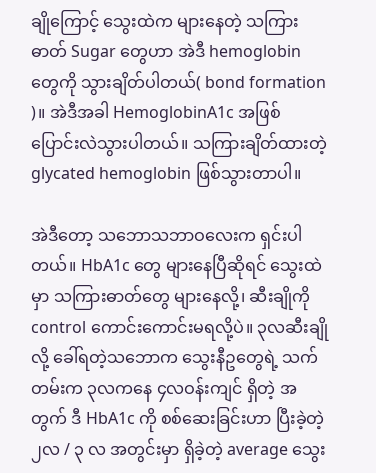ချိုကြောင့် သွေးထဲက များနေတဲ့ သကြားဓာတ် Sugar တွေဟာ အဲဒီ hemoglobin တွေကို သွားချိတ်ပါတယ်( bond formation )။ အဲဒီအခါ HemoglobinA1c အဖြစ် ပြောင်းလဲသွားပါတယ်။ သကြားချိတ်ထားတဲ့ glycated hemoglobin ဖြစ်သွားတာပါ။

အဲဒီတော့ သဘောသဘာဝလေးက ရှင်းပါတယ်။ HbA1c တွေ များနေပြီဆိုရင် သွေးထဲမှာ သကြားဓာတ်တွေ များနေလို့၊ ဆီးချိုကို control ကောင်းကောင်းမရလို့ပဲ။ ၃လဆီးချို လို့ ခေါ်ရတဲ့သဘောက သွေးနီဥတွေရဲ့ သက်တမ်းက ၃လကနေ ၄လဝန်းကျင် ရှိတဲ့ အတွက် ဒီ HbA1c ကို စစ်ဆေးခြင်းဟာ ပြီးခဲ့တဲ့ ၂လ / ၃ လ အတွင်းမှာ ရှိခဲ့တဲ့ average သွေး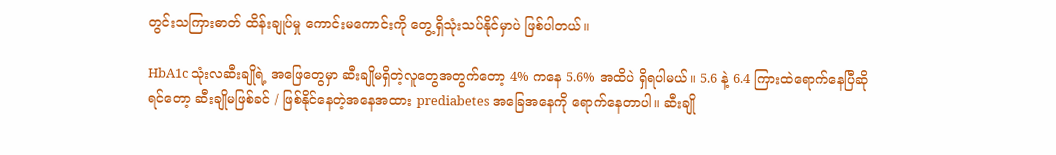တွင်းသကြားဓာတ် ထိန်းချုပ်မှု ကောင်းမကောင်းကို တွေ့ရှိသုံးသပ်နိုင်မှာပဲ ဖြစ်ပါတယ်။

HbA1c သုံးလဆီးချိုရဲ့ အဖြေတွေမှာ ဆီးချိုမရှိတဲ့လူတွေအတွက်တော့ 4% ကနေ 5.6% အထိပဲ ရှိရပါမယ်။ 5.6 နဲ့ 6.4 ကြားထဲရောက်နေပြီဆိုရင်တော့ ဆီးချိုမဖြစ်ခင် / ဖြစ်နိုင်နေတဲ့အနေအထား prediabetes အခြေအနေကို ရောက်နေတာပါ။ ဆီးချို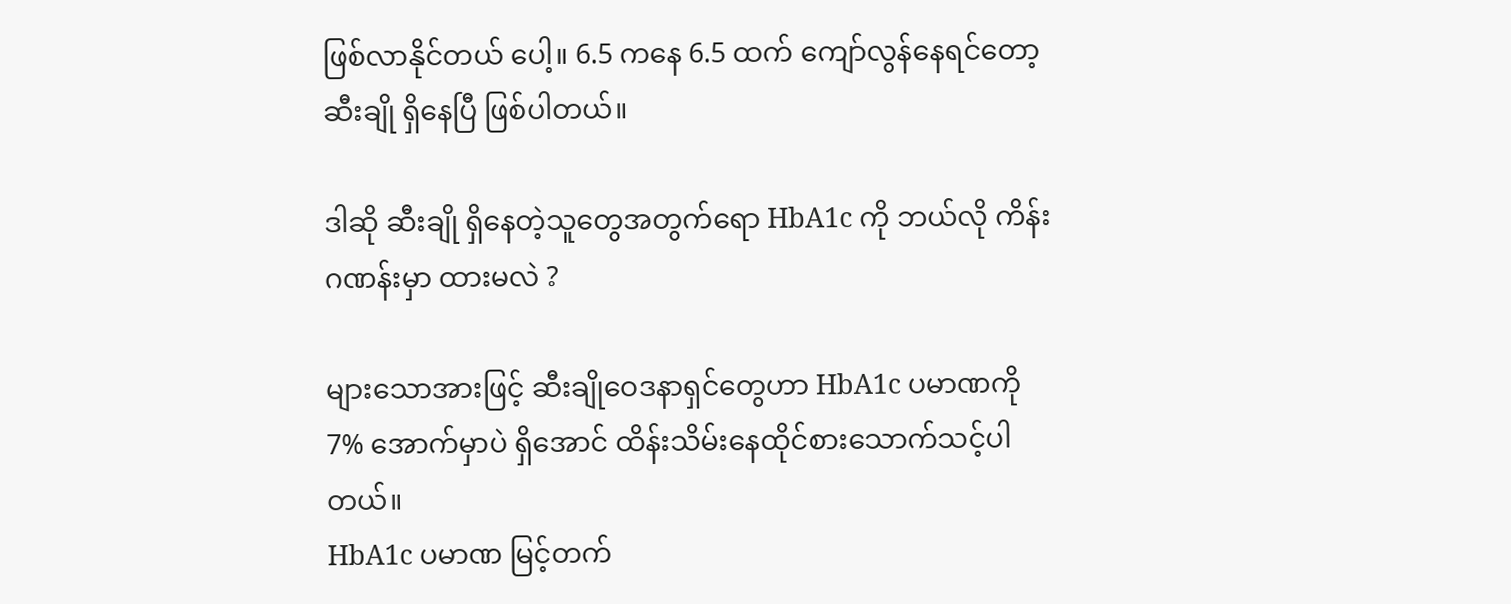ဖြစ်လာနိုင်တယ် ပေါ့။ 6.5 ကနေ 6.5 ထက် ကျော်လွန်နေရင်တော့ ဆီးချို ရှိနေပြီ ဖြစ်ပါတယ်။

ဒါဆို ဆီးချို ရှိနေတဲ့သူတွေအတွက်ရော HbA1c ကို ဘယ်လို ကိန်းဂဏန်းမှာ ထားမလဲ ?

များသောအားဖြင့် ဆီးချိုဝေဒနာရှင်တွေဟာ HbA1c ပမာဏကို 7% အောက်မှာပဲ ရှိအောင် ထိန်းသိမ်းနေထိုင်စားသောက်သင့်ပါတယ်။
HbA1c ပမာဏ မြင့်တက်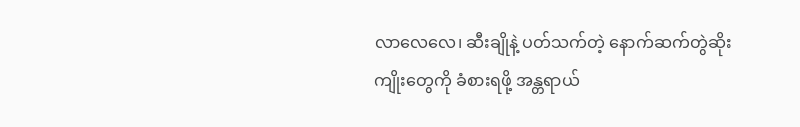လာလေလေ၊ ဆီးချိုနဲ့ ပတ်သက်တဲ့ နောက်ဆက်တွဲဆိုးကျိုးတွေကို ခံစားရဖို့ အန္တရာယ်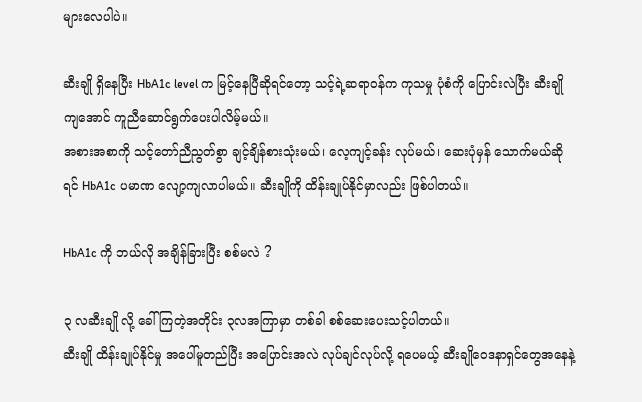များလေပါပဲ။

ဆီးချို ရှိနေပြီး HbA1c level က မြင့်နေပြီဆိုရင်တော့ သင့်ရဲ့ဆရာဝန်က ကုသမှု ပုံစံကို ပြောင်းလဲပြီး ဆီးချိုကျအောင် ကူညီဆောင်ရွက်ပေးပါလိမ့်မယ်။
အစားအစာကို သင့်တော်ညီညွတ်စွာ ချင့်ချိန်စားသုံးမယ်၊ လေ့ကျင့်ခန်း လုပ်မယ်၊ ဆေးပုံမှန် သောက်မယ်ဆိုရင် HbA1c ပမာဏ လျော့ကျလာပါမယ်။ ဆီးချိုကို ထိန်းချုပ်နိုင်မှာလည်း ဖြစ်ပါတယ်။

HbA1c ကို ဘယ်လို အချိန်ခြားပြီး စစ်မလဲ ?

၃ လဆီးချို လို့ ခေါ်ကြတဲ့အတိုင်း ၃လအကြာမှာ တစ်ခါ စစ်ဆေးပေးသင့်ပါတယ်။
ဆီးချို ထိန်းချုပ်နိုင်မှု အပေါ်မူတည်ပြီး အပြောင်းအလဲ လုပ်ချင်လုပ်လို့ ရပေမယ့် ဆီးချိုဝေဒနာရှင်တွေအနေနဲ့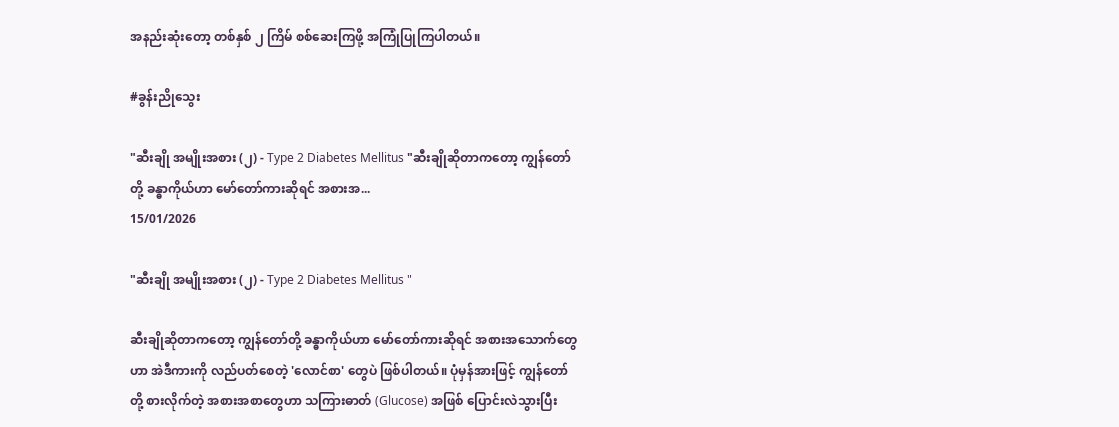အနည်းဆုံးတော့ တစ်နှစ် ၂ ကြိမ် စစ်ဆေးကြဖို့ အကြုံပြုကြပါတယ်။

#ခွန်းညိုသွေး

"ဆီးချို အမျိုးအစား (၂) - Type 2 Diabetes Mellitus "ဆီးချိုဆိုတာကတော့ ကျွန်တော်တို့ ခန္ဓာကိုယ်ဟာ မော်တော်ကားဆိုရင် အစားအ...
15/01/2026

"ဆီးချို အမျိုးအစား (၂) - Type 2 Diabetes Mellitus "

ဆီးချိုဆိုတာကတော့ ကျွန်တော်တို့ ခန္ဓာကိုယ်ဟာ မော်တော်ကားဆိုရင် အစားအသောက်တွေဟာ အဲဒီကားကို လည်ပတ်စေတဲ့ 'လောင်စာ' တွေပဲ ဖြစ်ပါတယ်။ ပုံမှန်အားဖြင့် ကျွန်တော်တို့ စားလိုက်တဲ့ အစားအစာတွေဟာ သကြားဓာတ် (Glucose) အဖြစ် ပြောင်းလဲသွားပြီး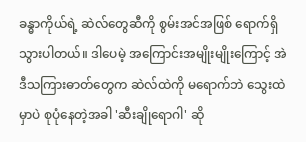ခန္ဓာကိုယ်ရဲ့ ဆဲလ်တွေဆီကို စွမ်းအင်အဖြစ် ရောက်ရှိသွားပါတယ်။ ဒါပေမဲ့ အကြောင်းအမျိုးမျိုးကြောင့် အဲဒီသကြားဓာတ်တွေက ဆဲလ်ထဲကို မရောက်ဘဲ သွေးထဲမှာပဲ စုပုံနေတဲ့အခါ 'ဆီးချိုရောဂါ' ဆို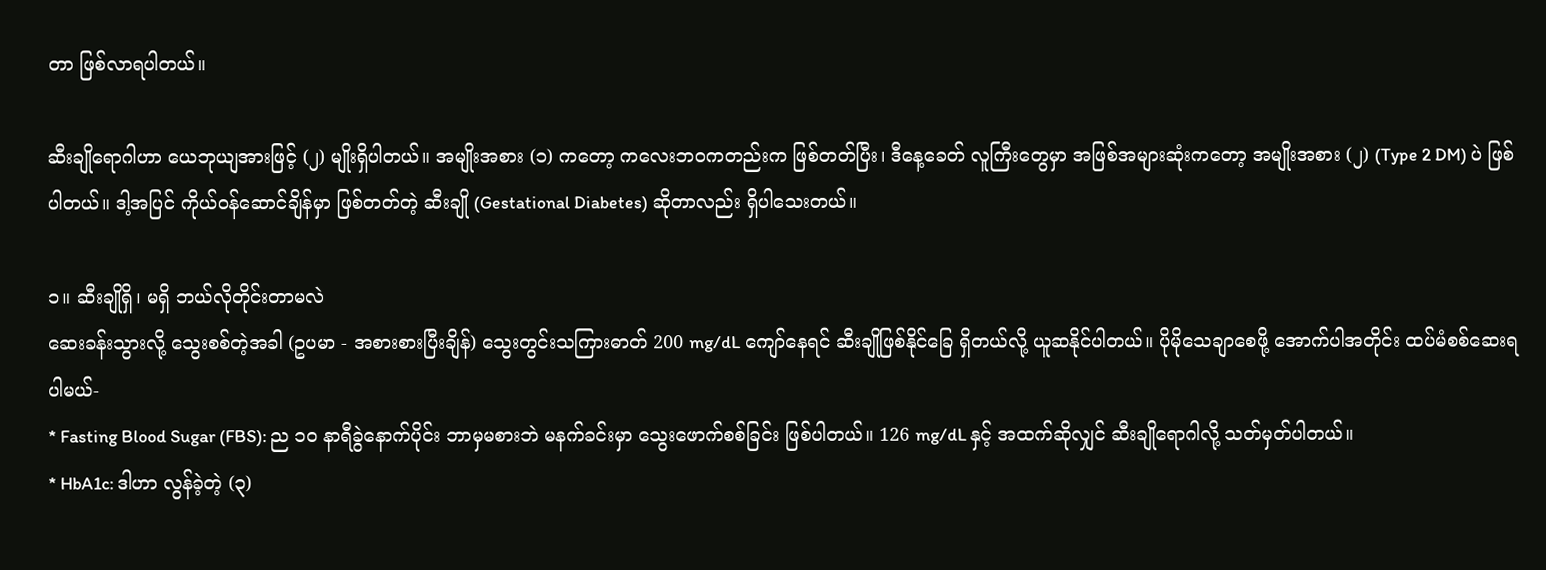တာ ဖြစ်လာရပါတယ်။

ဆီးချိုရောဂါဟာ ယေဘုယျအားဖြင့် (၂) မျိုးရှိပါတယ်။ အမျိုးအစား (၁) ကတော့ ကလေးဘဝကတည်းက ဖြစ်တတ်ပြီး၊ ဒီနေ့ခေတ် လူကြီးတွေမှာ အဖြစ်အများဆုံးကတော့ အမျိုးအစား (၂) (Type 2 DM) ပဲ ဖြစ်ပါတယ်။ ဒါ့အပြင် ကိုယ်ဝန်ဆောင်ချိန်မှာ ဖြစ်တတ်တဲ့ ဆီးချို (Gestational Diabetes) ဆိုတာလည်း ရှိပါသေးတယ်။

၁။ ဆီးချိုရှိ၊ မရှိ ဘယ်လိုတိုင်းတာမလဲ
ဆေးခန်းသွားလို့ သွေးစစ်တဲ့အခါ (ဥပမာ - အစားစားပြီးချိန်) သွေးတွင်းသကြားဓာတ် 200 mg/dL ကျော်နေရင် ဆီးချိုဖြစ်နိုင်ခြေ ရှိတယ်လို့ ယူဆနိုင်ပါတယ်။ ပိုမိုသေချာစေဖို့ အောက်ပါအတိုင်း ထပ်မံစစ်ဆေးရပါမယ်-
* Fasting Blood Sugar (FBS): ည ၁၀ နာရီခွဲနောက်ပိုင်း ဘာမှမစားဘဲ မနက်ခင်းမှာ သွေးဖောက်စစ်ခြင်း ဖြစ်ပါတယ်။ 126 mg/dL နှင့် အထက်ဆိုလျှင် ဆီးချိုရောဂါလို့ သတ်မှတ်ပါတယ်။
* HbA1c: ဒါဟာ လွန်ခဲ့တဲ့ (၃)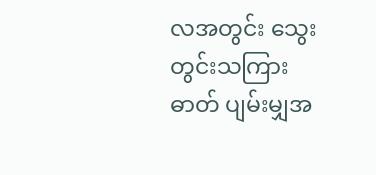လအတွင်း သွေးတွင်းသကြားဓာတ် ပျမ်းမျှအ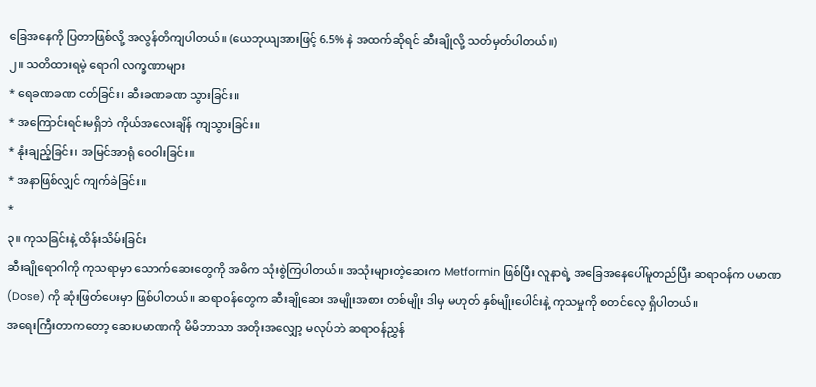ခြေအနေကို ပြတာဖြစ်လို့ အလွန်တိကျပါတယ်။ (ယေဘုယျအားဖြင့် 6.5% နဲ အထက်ဆိုရင် ဆီးချိုလို့ သတ်မှတ်ပါတယ်။)
၂။ သတိထားရမဲ့ ရောဂါ လက္ခဏာများ
* ရေခဏခဏ ငတ်ခြင်း၊ ဆီးခဏခဏ သွားခြင်း။
* အကြောင်းရင်းမရှိဘဲ ကိုယ်အလေးချိန် ကျသွားခြင်း။
* နုံးချည့်ခြင်း၊ အမြင်အာရုံ ဝေဝါးခြင်း။
* အနာဖြစ်လျှင် ကျက်ခဲခြင်း။
*
၃။ ကုသခြင်းနဲ့ ထိန်းသိမ်းခြင်း
ဆီးချိုရောဂါကို ကုသရာမှာ သောက်ဆေးတွေကို အဓိက သုံးစွဲကြပါတယ်။ အသုံးများတဲ့ဆေးက Metformin ဖြစ်ပြီး လူနာရဲ့ အခြေအနေပေါ်မူတည်ပြီး ဆရာဝန်က ပမာဏ (Dose) ကို ဆုံးဖြတ်ပေးမှာ ဖြစ်ပါတယ်။ ဆရာဝန်တွေက ဆီးချိုဆေး အမျိုးအစား တစ်မျိုး ဒါမှ မဟုတ် နှစ်မျိုးပေါင်းနဲ့ ကုသမှုကို စတင်လေ့ ရှိပါတယ်။
အရေးကြီးတာကတော့ ဆေးပမာဏကို မိမိဘာသာ အတိုးအလျှော့ မလုပ်ဘဲ ဆရာဝန်ညွှန်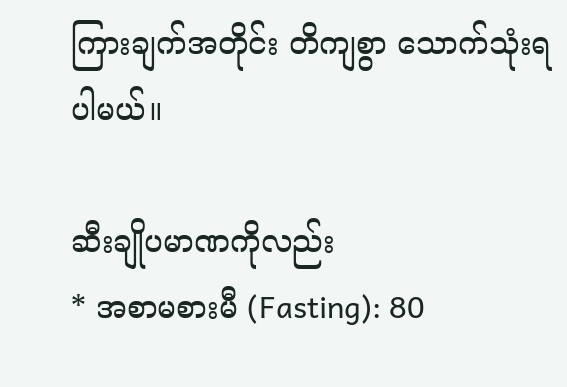ကြားချက်အတိုင်း တိကျစွာ သောက်သုံးရပါမယ်။

ဆီးချိုပမာဏကိုလည်း
* အစာမစားမီ (Fasting): 80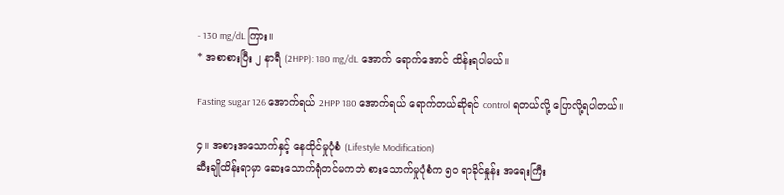- 130 mg/dL ကြား။
* အစာစားပြီး ၂ နာရီ (2HPP): 180 mg/dL အောက် ရောက်အောင် ထိန်းရပါမယ်။

Fasting sugar 126 အောက်ရယ် 2HPP 180 အောက်ရယ် ရောက်တယ်ဆိုရင် control ရတယ်လို့ ပြောလို့ရပါတယ်။

၄။ အစားအသောက်နှင့် နေထိုင်မှုပုံစံ (Lifestyle Modification)
ဆီးချိုထိန်းရာမှာ ဆေးသောက်ရုံတင်မကဘဲ စားသောက်မှုပုံစံက ၅၀ ရာခိုင်နှုန်း အရေးကြီး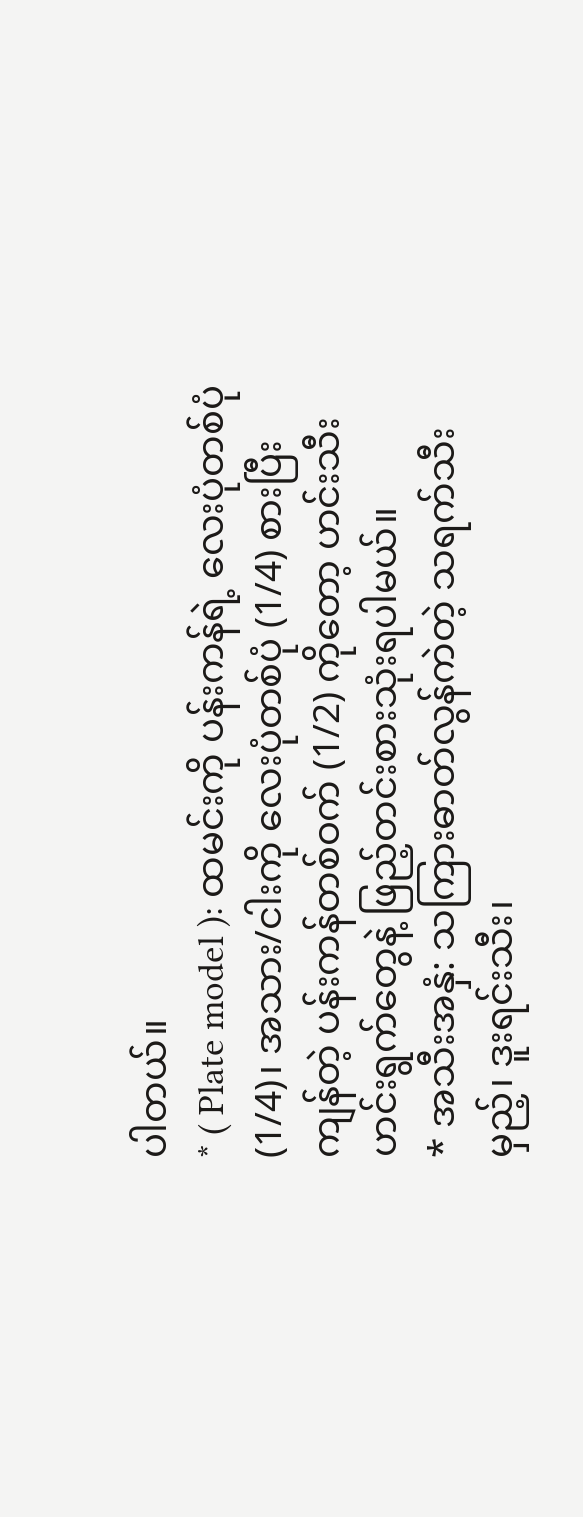ပါတယ်။
* ( Plate model ): ထမင်းကို ပန်းကန်ရဲ့ လေးပုံတစ်ပုံ (1/4)၊ အသား/ငါးကို လေးပုံတစ်ပုံ (1/4) စားပြီး ကျန်တဲ့ ပန်းကန်တစ်ဝက် (1/2) ကိုတော့ ဟင်းသီးဟင်းရွက်တွေနဲ့ ဖြည့်တင်းစားသုံးရပါမယ်။
* အသီးအနှံ: သကြားဓာတ်လွန်ကဲတဲ့ သရက်သီးမှည့်၊ ဒူးရင်းသီး၊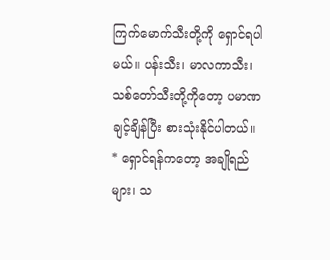ကြက်မောက်သီးတို့ကို ရှောင်ရပါမယ်။ ပန်းသီး၊ မာလကာသီး၊ သစ်တော်သီးတို့ကိုတော့ ပမာဏချင့်ချိန်ပြီး စားသုံးနိုင်ပါတယ်။
* ရှောင်ရန်ကတော့ အချိုရည်များ၊ သ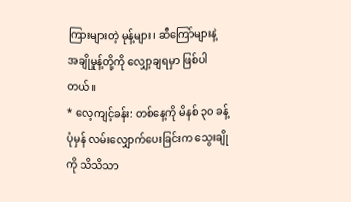ကြားများတဲ့ မုန့်များ၊ ဆီကြော်များနဲ့ အချိုမှုန့်တို့ကို လျှော့ချရမှာ ဖြစ်ပါတယ်။
* လေ့ကျင့်ခန်း: တစ်နေ့ကို မိနစ် ၃၀ ခန့် ပုံမှန် လမ်းလျှောက်ပေးခြင်းက သွေးချိုကို သိသိသာ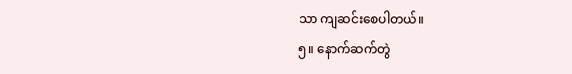သာ ကျဆင်းစေပါတယ်။
၅။ နောက်ဆက်တွဲ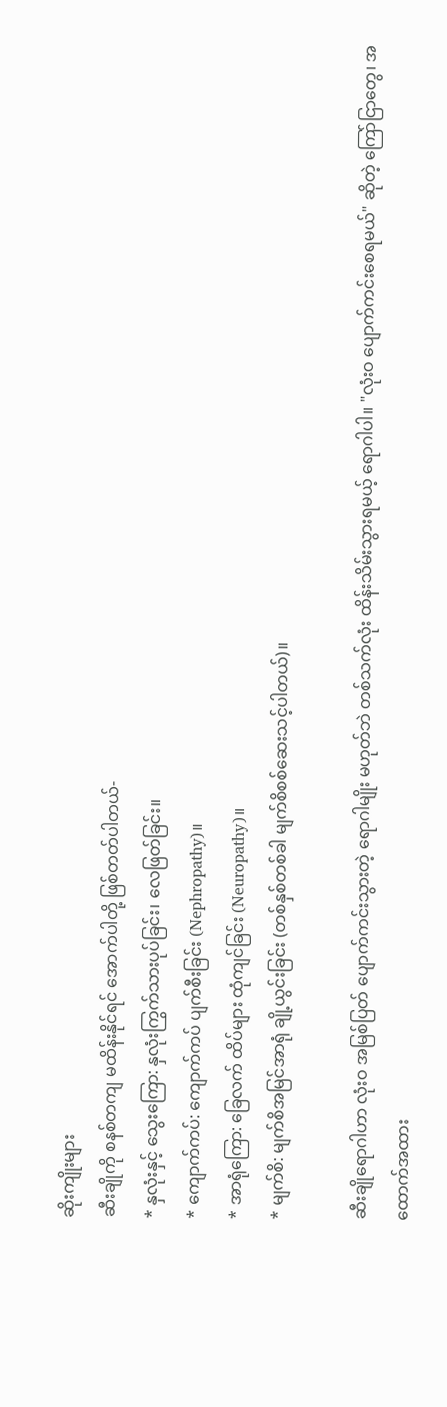ဆိုးကျိုးများ
ဆီးချိုကို စနစ်တကျ မထိန်းနိုင်ရင် အောက်ပါတို့ ဖြစ်တတ်ပါတယ်-
* နှလုံးနှင့် သွေးကြော: နှလုံးကြွက်သားပုပ်ခြင်း၊ လေဖြတ်ခြင်း။
* ကျောက်ကပ်: ကျောက်ကပ် ပျက်စီးခြင်း (Nephropathy)။
* အာရုံကြော: ခြေလက် ထိပ်များ ထုံကျင်ခြင်း (Neuropathy)။
* မျက်စိ: မျက်စိအမြင်အာရုံ ချို့ယွင်းခြင်း (တစ်နှစ်တစ်ခါ မျက်စိစစ်ဆေးသင့်ပါတယ်)။

ဆီးချိုရောဂါဟာ လုံးဝ အမြစ်ပြတ် ပျောက်ကင်းသွားတဲ့ ရောဂါမျိုး မဟုတ်ဘဲ တစ်သက်လုံး ထိန်းသိမ်းသွားရမယ့် ရောဂါပါ။ "လုံးဝ ပျောက်ကင်းစေရမယ်" ဆိုတဲ့ ကြော်ငြာတွေ၊ အထောက်အထား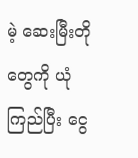မဲ့ ဆေးမြီးတိုတွေကို ယုံကြည်ပြီး ငွေ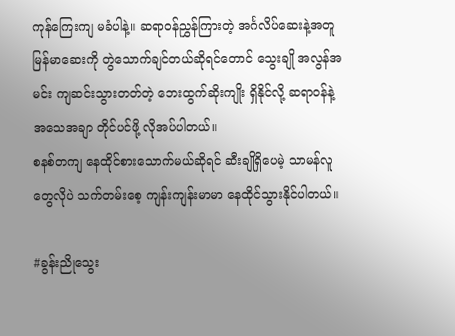ကုန်ကြေးကျ မခံပါနဲ့။ ဆရာဝန်ညွှန်ကြားတဲ့ အင်္ဂလိပ်ဆေးနဲ့အတူ မြန်မာဆေးကို တွဲသောက်ချင်တယ်ဆိုရင်တောင် သွေးချို အလွန်အမင်း ကျဆင်းသွားတတ်တဲ့ ဘေးထွက်ဆိုးကျိုး ရှိနိုင်လို့ ဆရာဝန်နဲ့ အသေအချာ တိုင်ပင်ဖို့ လိုအပ်ပါတယ်။
စနစ်တကျ နေထိုင်စားသောက်မယ်ဆိုရင် ဆီးချိုရှိပေမဲ့ သာမန်လူတွေလိုပဲ သက်တမ်းစေ့ ကျန်းကျန်းမာမာ နေထိုင်သွားနိုင်ပါတယ်။

#ခွန်းညိုသွေး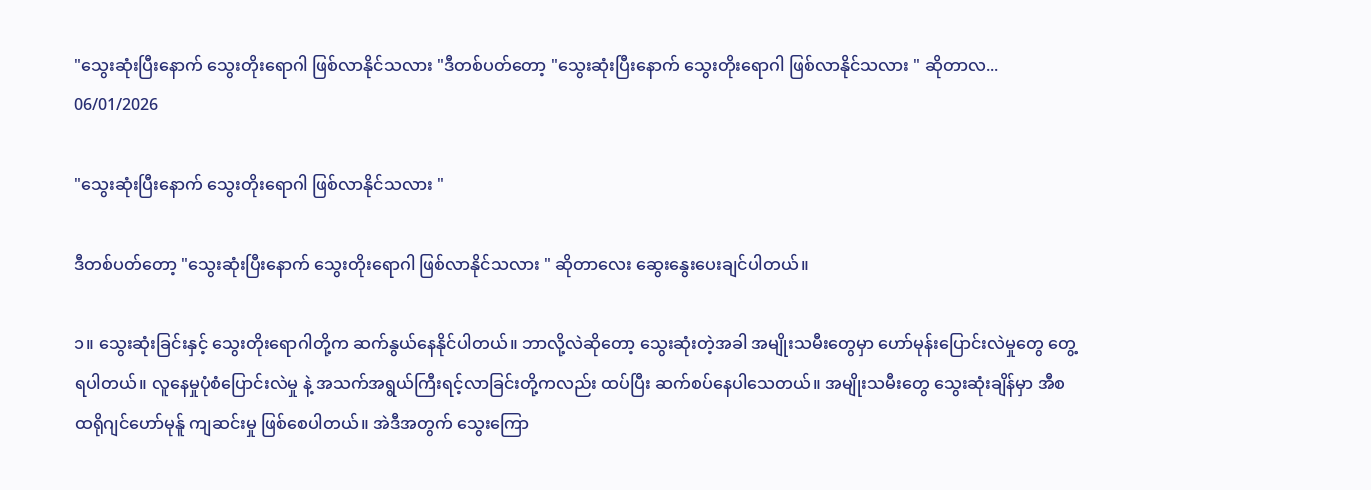"သွေးဆုံးပြီးနောက် သွေးတိုးရောဂါ ဖြစ်လာနိုင်သလား "ဒီတစ်ပတ်တော့ "သွေးဆုံးပြီးနောက် သွေးတိုးရောဂါ ဖြစ်လာနိုင်သလား " ဆိုတာလ...
06/01/2026

"သွေးဆုံးပြီးနောက် သွေးတိုးရောဂါ ဖြစ်လာနိုင်သလား "

ဒီတစ်ပတ်တော့ "သွေးဆုံးပြီးနောက် သွေးတိုးရောဂါ ဖြစ်လာနိုင်သလား " ဆိုတာလေး ဆွေးနွေးပေးချင်ပါတယ်။

၁။ သွေးဆုံးခြင်းနှင့် သွေးတိုးရောဂါတို့က ဆက်နွယ်နေနိုင်ပါတယ်။ ဘာလို့လဲဆိုတော့ သွေးဆုံးတဲ့အခါ အမျိုးသမီးတွေမှာ ဟော်မုန်းပြောင်းလဲမှုတွေ တွေ့ရပါတယ်။ လူနေမှုပုံစံပြောင်းလဲမှု နဲ့ အသက်အရွယ်ကြီးရင့်လာခြင်းတို့ကလည်း ထပ်ပြီး ဆက်စပ်နေပါသေတယ်။ အမျိုးသမီးတွေ သွေးဆုံးချိန်မှာ အီစထရိုဂျင်ဟော်မုန်ူ ကျဆင်းမှု ဖြစ်စေပါတယ်။ အဲဒီအတွက် သွေးကြော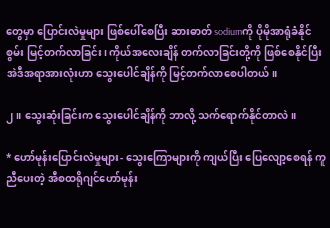တွေမှာ ပြောင်းလဲမှုများ ဖြစ်ပေါ်စေပြီး ဆားဓာတ် sodiumကို ပိုမိုအာရုံခံနိုင်စွမ်း မြင့်တက်လာခြင်း၊ ကိုယ်အလေးချိန် တက်လာခြင်းတို့ကို ဖြစ်စေနိုင်ပြီး အဲဒီအရာအားလုံးဟာ သွေးပေါင်ချိန်ကို မြင့်တက်လာစေပါတယ်။

၂။ သွေးဆုံးခြင်းက သွေးပေါင်ချိန်ကို ဘာလို့ သက်ရောက်နိုင်တာလဲ။

* ဟော်မုန်းပြောင်းလဲမှုများ- သွေးကြောများကို ကျယ်ပြီး ပြေလျော့စေရန် ကူညီပေးတဲ့ အီစထရိုဂျင်ဟော်မုန်း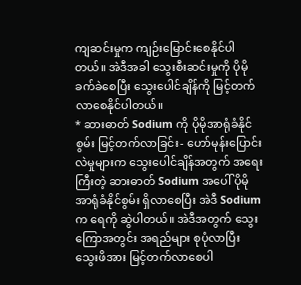ကျဆင်းမှုက ကျဉ်းမြောင်းစေနိုင်ပါတယ်။ အဲဒီအခါ သွေးစီးဆင်းမှုကို ပိုမိုခက်ခဲစေပြီး သွေးပေါင်ချိန်ကို မြင့်တက်လာစေနိုင်ပါတယ်။
* ဆားဓာတ် Sodium ကို ပိုမိုအာရုံခံနိုင်စွမ်း မြင့်တက်လာခြင်း- ဟော်မုန်းပြောင်းလဲမှုများက သွေးပေါင်ချိန်အတွက် အရေးကြီးတဲ့ ဆားဓာတ် Sodium အပေါ် ပိုမိုအာရုံခံနိုင်စွမ်း ရှိလာစေပြီး အဲဒီ Sodium က ရေကို ဆွဲပါတယ်။ အဲဒီအတွက် သွေးကြောအတွင်း အရည်များ စုပုံလာပြီး သွေးဖိအား မြင့်တက်လာစေပါ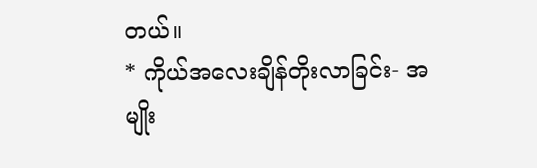တယ်။
* ကိုယ်အလေးချိန်တိုးလာခြင်း- အမျိုး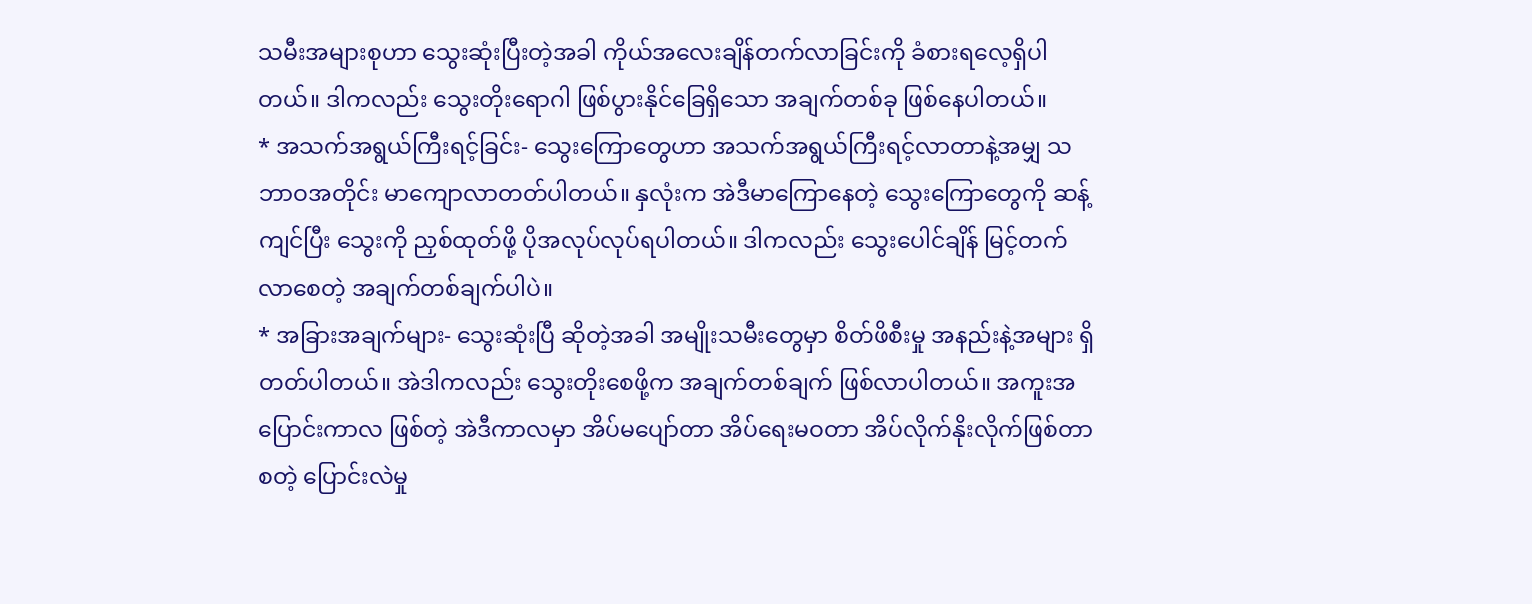သမီးအများစုဟာ သွေးဆုံးပြီးတဲ့အခါ ကိုယ်အလေးချိန်တက်လာခြင်းကို ခံစားရလေ့ရှိပါတယ်။ ဒါကလည်း သွေးတိုးရောဂါ ဖြစ်ပွားနိုင်ခြေရှိသော အချက်တစ်ခု ဖြစ်နေပါတယ်။
* အသက်အရွယ်ကြီးရင့်ခြင်း- သွေးကြောတွေဟာ အသက်အရွယ်ကြီးရင့်လာတာနဲ့အမျှ သဘာဝအတိုင်း မာကျောလာတတ်ပါတယ်။ နှလုံးက အဲဒီမာကြောနေတဲ့ သွေးကြောတွေကို ဆန့်ကျင်ပြီး သွေးကို ညှစ်ထုတ်ဖို့ ပိုအလုပ်လုပ်ရပါတယ်။ ဒါကလည်း သွေးပေါင်ချိန် မြင့်တက်လာစေတဲ့ အချက်တစ်ချက်ပါပဲ။
* အခြားအချက်များ- သွေးဆုံးပြီ ဆိုတဲ့အခါ အမျိုးသမီးတွေမှာ စိတ်ဖိစီးမှု အနည်းနဲ့အများ ရှိတတ်ပါတယ်။ အဲဒါကလည်း သွေးတိုးစေဖို့က အချက်တစ်ချက် ဖြစ်လာပါတယ်။ အကူးအပြောင်းကာလ ဖြစ်တဲ့ အဲဒီကာလမှာ အိပ်မပျော်တာ အိပ်ရေးမဝတာ အိပ်လိုက်နိုးလိုက်ဖြစ်တာ စတဲ့ ပြောင်းလဲမှု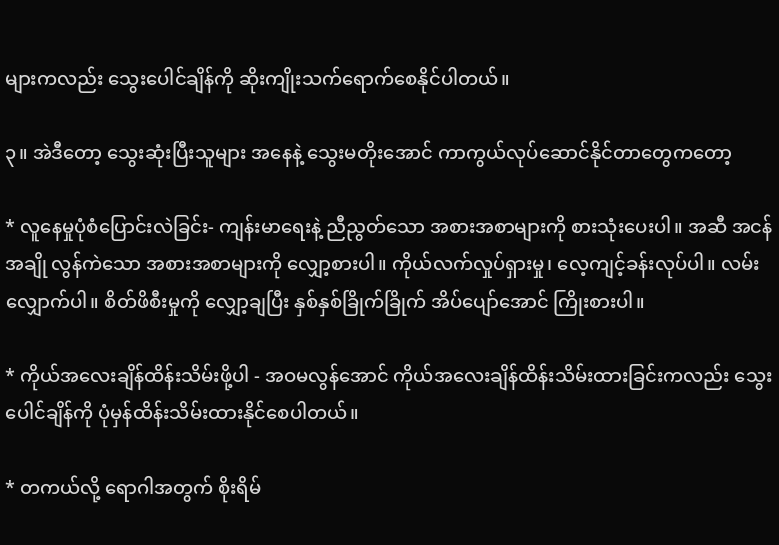များကလည်း သွေးပေါင်ချိန်ကို ဆိုးကျိုးသက်ရောက်စေနိုင်ပါတယ်။

၃။ အဲဒီတော့ သွေးဆုံးပြီးသူများ အနေနဲ့ သွေးမတိုးအောင် ကာကွယ်လုပ်ဆောင်နိုင်တာတွေကတော့

* လူနေမှုပုံစံပြောင်းလဲခြင်း- ကျန်းမာရေးနဲ့ ညီညွတ်သော အစားအစာများကို စားသုံးပေးပါ။ အဆီ အငန် အချို လွန်ကဲသော အစားအစာများကို လျှော့စားပါ။ ကိုယ်လက်လှုပ်ရှားမှု၊ လေ့ကျင့်ခန်းလုပ်ပါ။ လမ်းလျှောက်ပါ။ စိတ်ဖိစီးမှုကို လျှော့ချပြီး နှစ်နှစ်ခြိုက်ခြိုက် အိပ်ပျော်အောင် ကြိုးစားပါ။

* ကိုယ်အလေးချိန်ထိန်းသိမ်းဖို့ပါ - အဝမလွန်အောင် ကိုယ်အလေးချိန်ထိန်းသိမ်းထားခြင်းကလည်း သွေးပေါင်ချိန်ကို ပုံမှန်ထိန်းသိမ်းထားနိုင်စေပါတယ်။

* တကယ်လို့ ရောဂါအတွက် စိုးရိမ်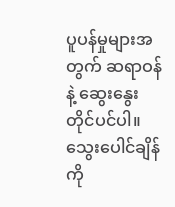ပူပန်မှုများအတွက် ဆရာဝန်နဲ့ ဆွေးနွေးတိုင်ပင်ပါ။
သွေးပေါင်ချိန်ကို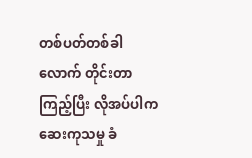တစ်ပတ်တစ်ခါလောက် တိုင်းတာကြည့်ပြီး လိုအပ်ပါက ဆေးကုသမှု ခံ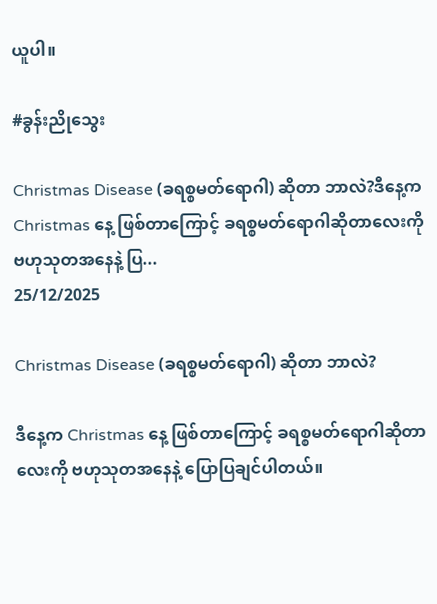ယူပါ။

#ခွန်းညိုသွေး

Christmas Disease (ခရစ္စမတ်ရောဂါ) ဆိုတာ ဘာလဲ?ဒီနေ့က Christmas နေ့ ဖြစ်တာကြောင့် ခရစ္စမတ်ရောဂါဆိုတာလေးကို ဗဟုသုတအနေနဲ့ ပြ...
25/12/2025

Christmas Disease (ခရစ္စမတ်ရောဂါ) ဆိုတာ ဘာလဲ?

ဒီနေ့က Christmas နေ့ ဖြစ်တာကြောင့် ခရစ္စမတ်ရောဂါဆိုတာလေးကို ဗဟုသုတအနေနဲ့ ပြောပြချင်ပါတယ်။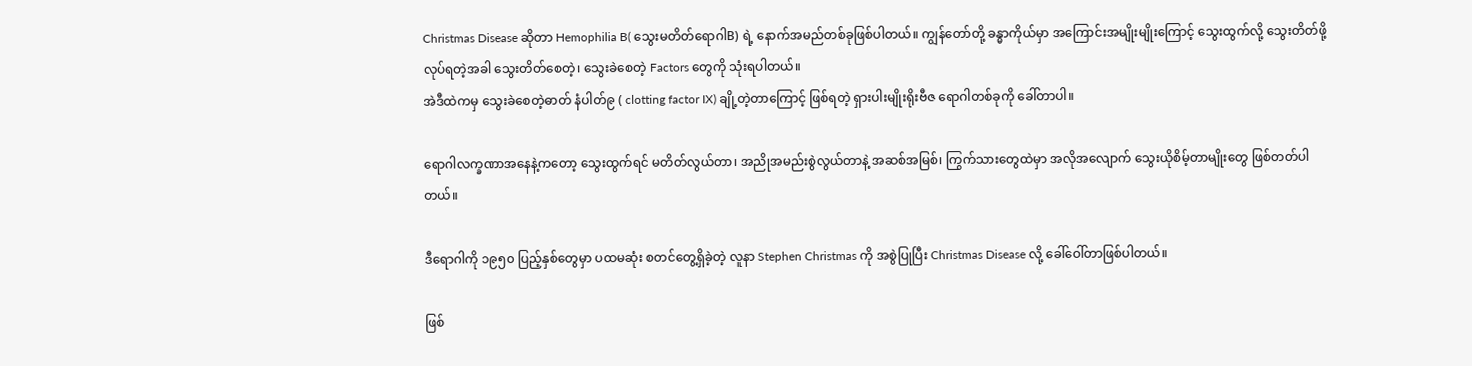Christmas Disease ဆိုတာ Hemophilia B( သွေးမတိတ်ရောဂါB) ရဲ့ နောက်အမည်တစ်ခုဖြစ်ပါတယ်။ ကျွန်တော်တို့ ခန္ဓာကိုယ်မှာ အကြောင်းအမျိုးမျိုးကြောင့် သွေးထွက်လို့ သွေးတိတ်ဖို့ လုပ်ရတဲ့အခါ သွေးတိတ်စေတဲ့၊ သွေးခဲစေတဲ့ Factors တွေကို သုံးရပါတယ်။
အဲဒီထဲကမှ သွေးခဲစေတဲ့ဓာတ် နံပါတ်၉ ( clotting factor IX) ချို့တဲ့တာကြောင့် ဖြစ်ရတဲ့ ရှားပါးမျိုးရိုးဗီဇ ရောဂါတစ်ခုကို ခေါ်တာပါ။

ရောဂါလက္ခဏာအနေနဲ့ကတော့ သွေးထွက်ရင် မတိတ်လွယ်တာ၊ အညိုအမည်းစွဲလွယ်တာနဲ့ အဆစ်အမြစ်၊ ကြွက်သားတွေထဲမှာ အလိုအလျောက် သွေးယိုစိမ့်တာမျိုးတွေ ဖြစ်တတ်ပါတယ်။

ဒီရောဂါကို ၁၉၅၀ ပြည့်နှစ်တွေမှာ ပထမဆုံး စတင်တွေ့ရှိခဲ့တဲ့ လူနာ Stephen Christmas ကို အစွဲပြုပြီး Christmas Disease လို့ ခေါ်ဝေါ်တာဖြစ်ပါတယ်။

ဖြစ်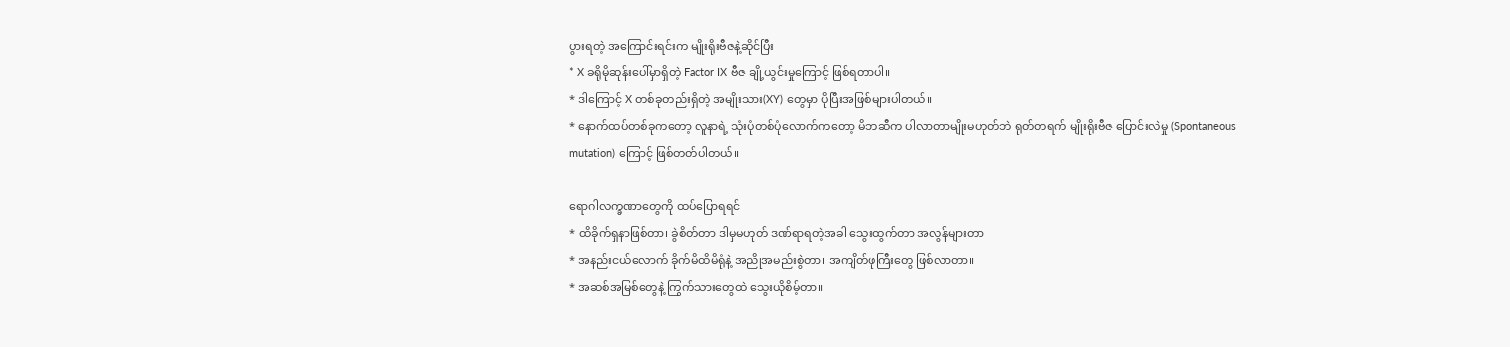ပွားရတဲ့ အကြောင်းရင်းက မျိုးရိုးဗီဇနဲ့ဆိုင်ပြီး
* X ခရိုမိုဆုန်းပေါ်မှာရှိတဲ့ Factor IX ဗီဇ ချို့ယွင်းမှုကြောင့် ဖြစ်ရတာပါ။
* ဒါကြောင့် X တစ်ခုတည်းရှိတဲ့ အမျိုးသား(XY) တွေမှာ ပိုပြီးအဖြစ်များပါတယ်။
* နောက်ထပ်တစ်ခုကတော့ လူနာရဲ့ သုံးပုံတစ်ပုံလောက်ကတော့ မိဘဆီက ပါလာတာမျိုးမဟုတ်ဘဲ ရုတ်တရက် မျိုးရိုးဗီဇ ပြောင်းလဲမှု (Spontaneous mutation) ကြောင့် ဖြစ်တတ်ပါတယ်။

ရောဂါလက္ခဏာတွေကို ထပ်ပြောရရင်
* ထိခိုက်ရှနာဖြစ်တာ၊ ခွဲစိတ်တာ ဒါမှမဟုတ် ဒဏ်ရာရတဲ့အခါ သွေးထွက်တာ အလွန်များတာ
* အနည်းငယ်လောက် ခိုက်မိထိမိရုံနဲ့ အညိုအမည်းစွဲတာ၊ အကျိတ်ဖုကြီးတွေ ဖြစ်လာတာ။
* အဆစ်အမြစ်တွေနဲ့ ကြွက်သားတွေထဲ သွေးယိုစိမ့်တာ။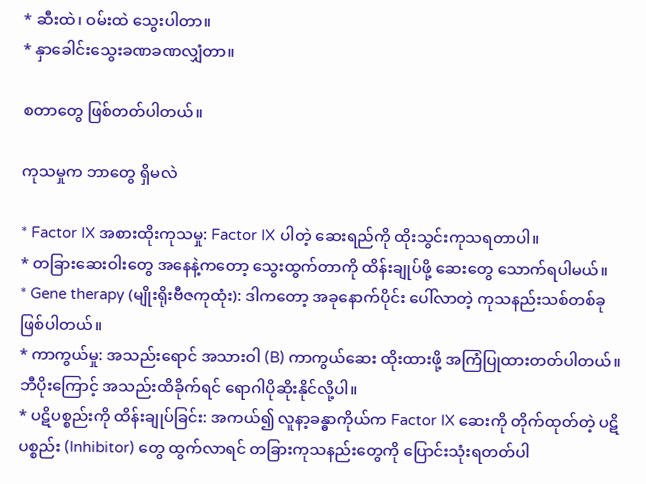* ဆီးထဲ၊ ဝမ်းထဲ သွေးပါတာ။
* နှာခေါင်းသွေးခဏခဏလျှံတာ။

စတာတွေ ဖြစ်တတ်ပါတယ်။

ကုသမှုက ဘာတွေ ရှိမလဲ

* Factor IX အစားထိုးကုသမှု: Factor IX ပါတဲ့ ဆေးရည်ကို ထိုးသွင်းကုသရတာပါ။
* တခြားဆေးဝါးတွေ အနေနဲ့ကတော့ သွေးထွက်တာကို ထိန်းချုပ်ဖို့ ဆေးတွေ သောက်ရပါမယ်။
* Gene therapy (မျိုးရိုးဗီဇကုထုံး): ဒါကတော့ အခုနောက်ပိုင်း ပေါ်လာတဲ့ ကုသနည်းသစ်တစ်ခု ဖြစ်ပါတယ်။
* ကာကွယ်မှု: အသည်းရောင် အသားဝါ (B) ကာကွယ်ဆေး ထိုးထားဖို့ အကြံပြုထားတတ်ပါတယ်။ ဘီပိုးကြောင့် အသည်းထိခိုက်ရင် ရောဂါပိုဆိုးနိုင်လို့ပါ။
* ပဋိပစ္စည်းကို ထိန်းချုပ်ခြင်း: အကယ်၍ လူနာ့ခန္ဓာကိုယ်က Factor IX ဆေးကို တိုက်ထုတ်တဲ့ ပဋိပစ္စည်း (Inhibitor) တွေ ထွက်လာရင် တခြားကုသနည်းတွေကို ပြောင်းသုံးရတတ်ပါ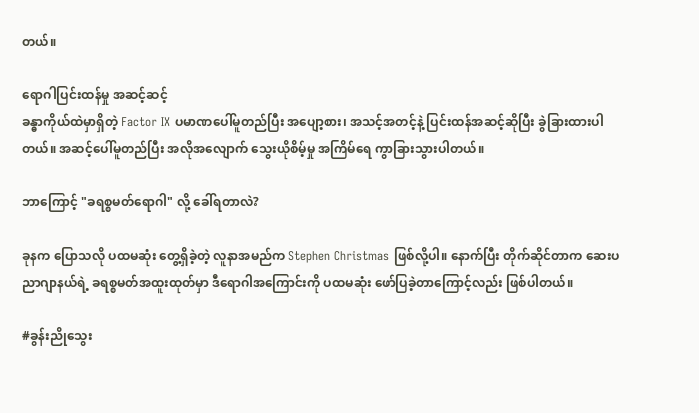တယ်။

ရောဂါပြင်းထန်မှု အဆင့်ဆင့်
ခန္ဓာကိုယ်ထဲမှာရှိတဲ့ Factor IX ပမာဏပေါ်မူတည်ပြီး အပျော့စား၊ အသင့်အတင့်နဲ့ ပြင်းထန်အဆင့်ဆိုပြီး ခွဲခြားထားပါတယ်။ အဆင့်ပေါ်မူတည်ပြီး အလိုအလျောက် သွေးယိုစိမ့်မှု အကြိမ်ရေ ကွာခြားသွားပါတယ်။

ဘာကြောင့် "ခရစ္စမတ်ရောဂါ" လို့ ခေါ်ရတာလဲ?

ခုနက ပြောသလို ပထမဆုံး တွေ့ရှိခဲ့တဲ့ လူနာအမည်က Stephen Christmas ဖြစ်လို့ပါ။ နောက်ပြီး တိုက်ဆိုင်တာက ဆေးပညာဂျာနယ်ရဲ့ ခရစ္စမတ်အထူးထုတ်မှာ ဒီရောဂါအကြောင်းကို ပထမဆုံး ဖော်ပြခဲ့တာကြောင့်လည်း ဖြစ်ပါတယ်။

#ခွန်းညိုသွေး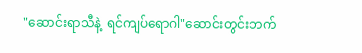"ဆောင်းရာသီနဲ့  ရင်ကျပ်ရောဂါ"ဆောင်းတွင်းဘက်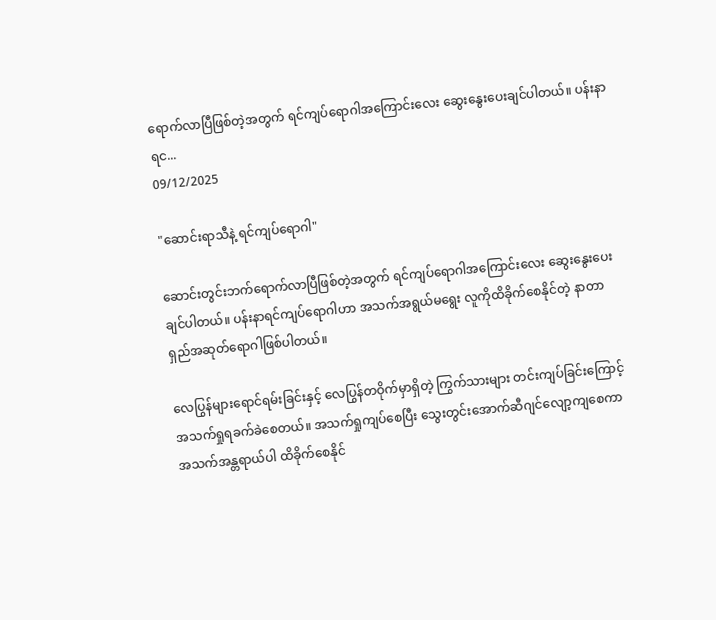ရောက်လာပြီဖြစ်တဲ့အတွက် ရင်ကျပ်ရောဂါအကြောင်းလေး ဆွေးနွေးပေးချင်ပါတယ်။ ပန်းနာရင...
09/12/2025

"ဆောင်းရာသီနဲ့ ရင်ကျပ်ရောဂါ"

ဆောင်းတွင်းဘက်ရောက်လာပြီဖြစ်တဲ့အတွက် ရင်ကျပ်ရောဂါအကြောင်းလေး ဆွေးနွေးပေးချင်ပါတယ်။ ပန်းနာရင်ကျပ်ရောဂါဟာ အသက်အရွယ်မရွေး လူကိုထိခိုက်စေနိုင်တဲ့ နာတာရှည်အဆုတ်ရောဂါဖြစ်ပါတယ်။

လေပြွန်များရောင်ရမ်းခြင်းနှင့် လေပြွန်တဝိုက်မှာရှိတဲ့ ကြွက်သားများ တင်းကျပ်ခြင်းကြောင့် အသက်ရှုရခက်ခဲစေတယ်။ အသက်ရှုကျပ်စေပြီး သွေးတွင်းအောက်ဆီဂျင်လျော့ကျစေကာ အသက်အန္တရာယ်ပါ ထိခိုက်စေနိုင်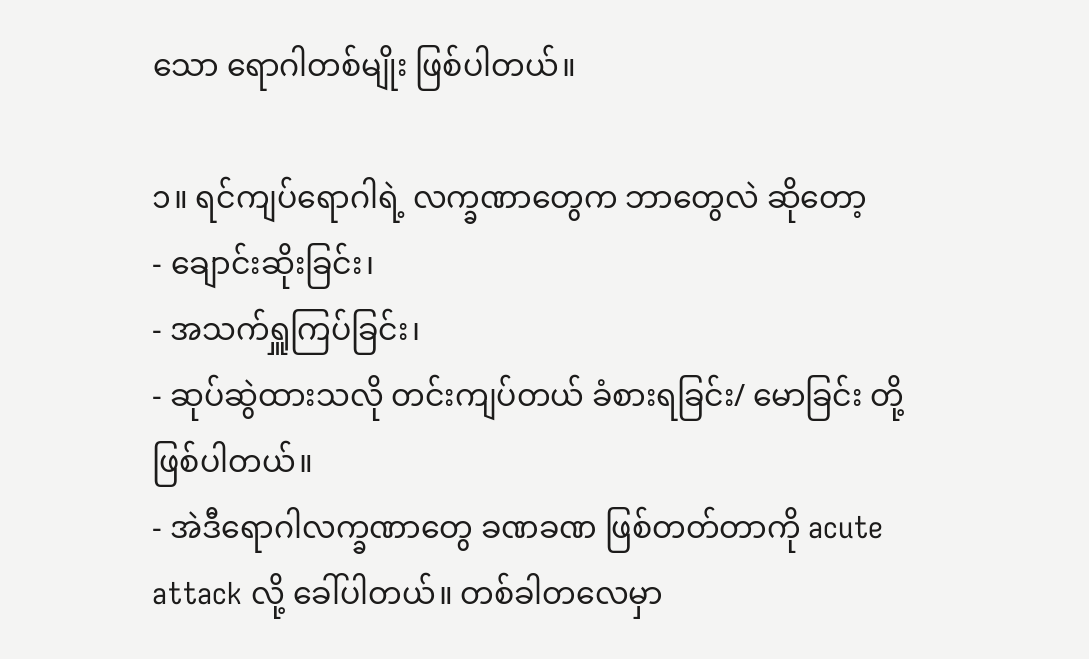သော ရောဂါတစ်မျိုး ဖြစ်ပါတယ်။

၁။ ရင်ကျပ်ရောဂါရဲ့ လက္ခဏာတွေက ဘာတွေလဲ ဆိုတော့
- ချောင်းဆိုးခြင်း၊
- အသက်ရှူကြပ်ခြင်း၊
- ဆုပ်ဆွဲထားသလို တင်းကျပ်တယ် ခံစားရခြင်း/ မောခြင်း တို့ ဖြစ်ပါတယ်။
- အဲဒီရောဂါလက္ခဏာတွေ ခဏခဏ ဖြစ်တတ်တာကို acute attack လို့ ခေါ်ပါတယ်။ တစ်ခါတလေမှာ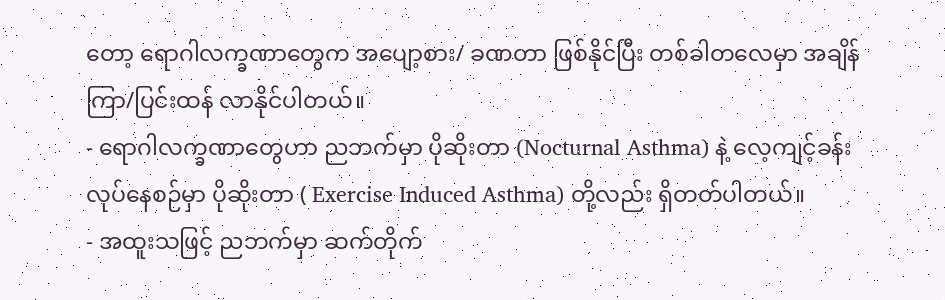တော့ ရောဂါလက္ခဏာတွေက အပျော့စား/ ခဏတာ ဖြစ်နိုင်ပြီး တစ်ခါတလေမှာ အချိန်ကြာ/ပြင်းထန် လာနိုင်ပါတယ်။
- ရောဂါလက္ခဏာတွေဟာ ညဘက်မှာ ပိုဆိုးတာ (Nocturnal Asthma) နဲ့ လေ့ကျင့်ခန်းလုပ်နေစဉ်မှာ ပိုဆိုးတာ ( Exercise Induced Asthma) တို့လည်း ရှိတတ်ပါတယ်။
- အထူးသဖြင့် ညဘက်မှာ ဆက်တိုက်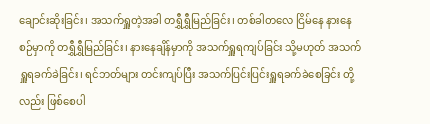ချောင်းဆိုးခြင်း၊ အသက်ရှူတဲ့အခါ တရွှီရွှီမြည်ခြင်း၊ တစ်ခါတလေ ငြိမ်နေ နားနေစဉ်မှာကို တရွှီရွှီမြည်ခြင်း၊ နားနေချိန်မှာကို အသက်ရှူရကျပ်ခြင်း သို့မဟုတ် အသက်ရှူရခက်ခဲခြင်း၊ ရင်ဘတ်များ တင်းကျပ်ပြီး အသက်ပြင်းပြင်းရှူရခက်ခဲစေခြင်း တို့လည်း ဖြစ်စေပါ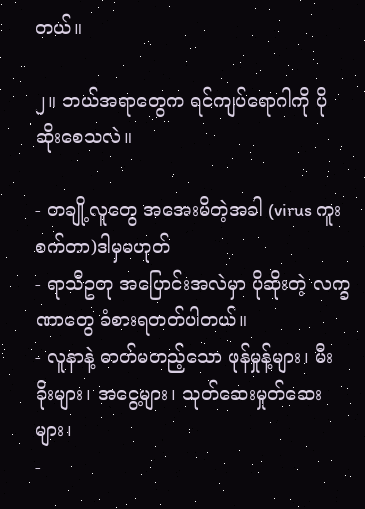တယ်။

၂။ ဘယ်အရာတွေက ရင်ကျပ်ရောဂါကို ပိုဆိုးစေသလဲ။

- တချို့လူတွေ အအေးမိတဲ့အခါ (virus ကူးစက်တာ)ဒါမှမဟုတ်
- ရာသီဥတု အပြောင်းအလဲမှာ ပိုဆိုးတဲ့ လက္ခဏာတွေ ခံစားရတတ်ပါတယ်။
- လူနာနဲ့ ဓာတ်မတည့်သော ဖုန်မှုန့်များ၊ မီးခိုးများ၊ အငွေ့များ၊ သုတ်ဆေးမှုတ်ဆေးများ၊
-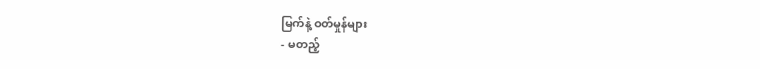မြက်နဲ့ ဝတ်မှုန်များ
- မတည့်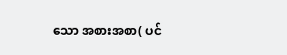သော အစားအစာ( ပင်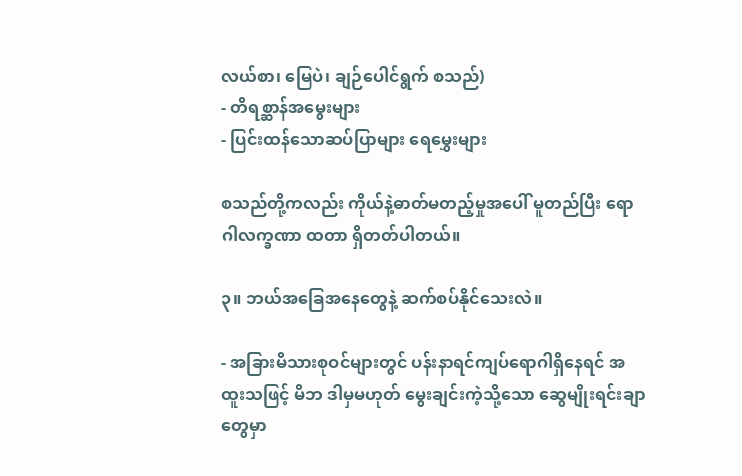လယ်စာ၊ မြေပဲ၊ ချဉ်ပေါင်ရွက် စသည်)
- တိရစ္ဆာန်အမွေးများ
- ပြင်းထန်သောဆပ်ပြာများ ရေမွှေးများ

စသည်တို့ကလည်း ကိုယ်နဲ့ဓာတ်မတည့်မှုအပေါ် မူတည်ပြီး ရောဂါလက္ခဏာ ထတာ ရှိတတ်ပါတယ်။

၃။ ဘယ်အခြေအနေတွေနဲ့ ဆက်စပ်နိုင်သေးလဲ။

- အခြားမိသားစုဝင်များတွင် ပန်းနာရင်ကျပ်ရောဂါရှိနေရင် အထူးသဖြင့် မိဘ ဒါမှမဟုတ် မွေးချင်းကဲ့သို့သော ဆွေမျိုးရင်းချာတွေမှာ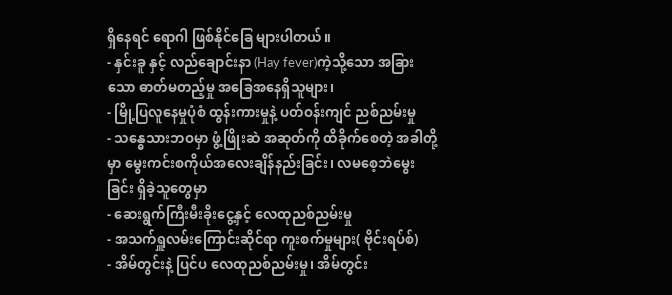ရှိနေရင် ရောဂါ ဖြစ်နိုင်ခြေ များပါတယ်။
- နှင်းခူ နှင့် လည်ချောင်းနာ (Hay fever)ကဲ့သို့သော အခြားသော ဓာတ်မတည့်မှု အခြေအနေရှိသူများ၊
- မြို့ပြလူနေမှုပုံစံ ထွန်းကားမှုနဲ့ ပတ်ဝန်းကျင် ညစ်ညမ်းမှု
- သန္ဓေသားဘဝမှာ ဖွံ့ဖြိုးဆဲ အဆုတ်ကို ထိခိုက်စေတဲ့ အခါတို့မှာ မွေးကင်းစကိုယ်အလေးချိန်နည်းခြင်း၊ လမစေ့ဘဲမွေးခြင်း ရှိခဲ့သူတွေမှာ
- ဆေးရွက်ကြီးမီးခိုးငွေ့နှင့် လေထုညစ်ညမ်းမှု
- အသက်ရှူလမ်းကြောင်းဆိုင်ရာ ကူးစက်မှုများ( ဗိုင်းရပ်စ်)
- အိမ်တွင်းနဲ့ ပြင်ပ လေထုညစ်ညမ်းမှု၊ အိမ်တွင်း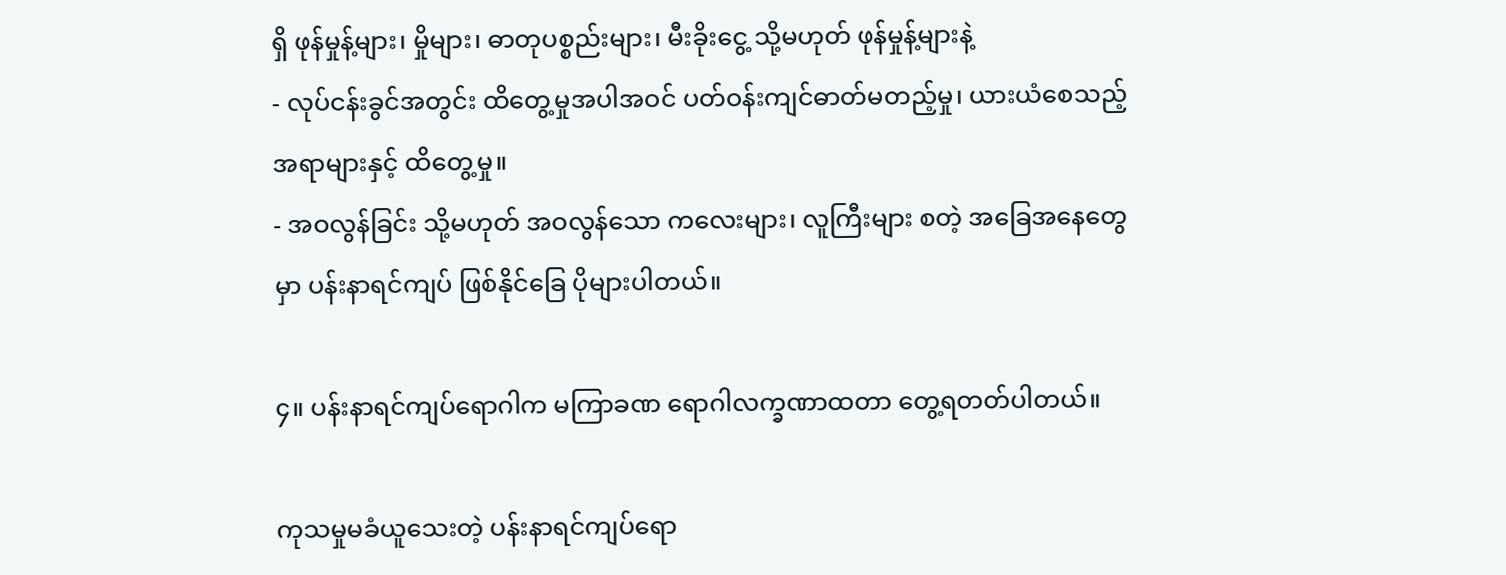ရှိ ဖုန်မှုန့်များ၊ မှိုများ၊ ဓာတုပစ္စည်းများ၊ မီးခိုးငွေ့ သို့မဟုတ် ဖုန်မှုန့်များနဲ့
- လုပ်ငန်းခွင်အတွင်း ထိတွေ့မှုအပါအဝင် ပတ်ဝန်းကျင်ဓာတ်မတည့်မှု၊ ယားယံစေသည့်အရာများနှင့် ထိတွေ့မှု။
- အဝလွန်ခြင်း သို့မဟုတ် အဝလွန်သော ကလေးများ၊ လူကြီးများ စတဲ့ အခြေအနေတွေမှာ ပန်းနာရင်ကျပ် ဖြစ်နိုင်ခြေ ပိုများပါတယ်။

၄။ ပန်းနာရင်ကျပ်ရောဂါက မကြာခဏ ရောဂါလက္ခဏာထတာ တွေ့ရတတ်ပါတယ်။

ကုသမှုမခံယူသေးတဲ့ ပန်းနာရင်ကျပ်ရော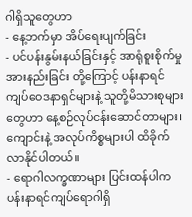ဂါရှိသူတွေဟာ
- နေ့ဘက်မှာ အိပ်ရေးပျက်ခြင်း
- ပင်ပန်းနွမ်းနယ်ခြင်းနှင့် အာရုံစူးစိုက်မှု အားနည်းခြင်း တို့ကြောင့် ပန်းနာရင်ကျပ်ဝေဒနာရှင်များနဲ့ သူတို့မိသားစုများတွေဟာ နေ့စဉ်လုပ်ငန်းဆောင်တာများ၊ ကျောင်းနဲ့ အလုပ်ကိစ္စများပါ ထိခိုက်လာနိုင်ပါတယ်။
- ရောဂါလက္ခဏာများ ပြင်းထန်ပါက ပန်းနာရင်ကျပ်ရောဂါရှိ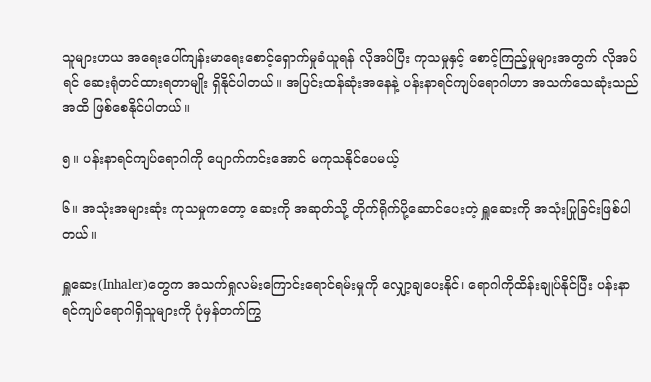သူများဟယ အရေးပေါ်ကျန်းမာရေးစောင့်ရှောက်မှုခံယူရန် လိုအပ်ပြီး ကုသမှုနှင့် စောင့်ကြည့်မှုများအတွက် လိုအပ်ရင် ဆေးရုံတင်ထားရတာမျိုး ရှိနိုင်ပါတယ်။ အပြင်းထန်ဆုံးအနေနဲ့ ပန်းနာရင်ကျပ်ရောဂါဟာ အသက်သေဆုံးသည်အထိ ဖြစ်စေနိုင်ပါတယ်။

၅။ ပန်းနာရင်ကျပ်ရောဂါကို ပျောက်ကင်းအောင် မကုသနိုင်ပေမယ့်

၆။ အသုံးအများဆုံး ကုသမှုကတော့ ဆေးကို အဆုတ်သို့ တိုက်ရိုက်ပို့ဆောင်ပေးတဲ့ ရှူဆေးကို အသုံးပြုခြင်းဖြစ်ပါတယ်။

ရှူဆေး(Inhaler)တွေက အသက်ရှုလမ်းကြောင်းရောင်ရမ်းမှုကို လျှော့ချပေးနိုင်၊ ရောဂါကိုထိန်းချုပ်နိုင်ပြီး ပန်းနာရင်ကျပ်ရောဂါရှိသူများကို ပုံမှန်တက်ကြွ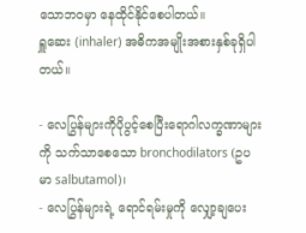သောဘဝမှာ နေထိုင်နိုင်စေပါတယ်။
ရှူဆေး (inhaler) အဓိကအမျိုးအစားနှစ်ခုရှိပါတယ်။

- လေပြွန်များကိုပိုပွင့်စေပြီးရောဂါလက္ခဏာများကို သက်သာစေသော bronchodilators (ဥပမာ salbutamol)၊
- လေပြွန်များရဲ့ ရောင်ရမ်းမှုကို လျှော့ချပေး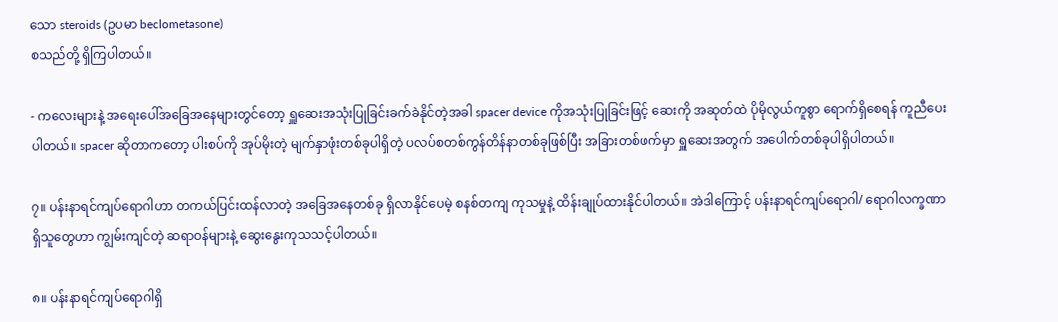သော steroids (ဥပမာ beclometasone)
စသည်တို့ ရှိကြပါတယ်။

- ကလေးများနဲ့ အရေးပေါ်အခြေအနေများတွင်တော့ ရှူဆေးအသုံးပြုခြင်းခက်ခဲနိုင်တဲ့အခါ spacer device ကိုအသုံးပြုခြင်းဖြင့် ဆေးကို အဆုတ်ထဲ ပိုမိုလွယ်ကူစွာ ရောက်ရှိစေရန် ကူညီပေးပါတယ်။ spacer ဆိုတာကတော့ ပါးစပ်ကို အုပ်မိုးတဲ့ မျက်နှာဖုံးတစ်ခုပါရှိတဲ့ ပလပ်စတစ်ကွန်တိန်နာတစ်ခုဖြစ်ပြီး အခြားတစ်ဖက်မှာ ရှူဆေးအတွက် အပေါက်တစ်ခုပါရှိပါတယ်။

၇။ ပန်းနာရင်ကျပ်ရောဂါဟာ တကယ်ပြင်းထန်လာတဲ့ အခြေအနေတစ်ခု ရှိလာနိုင်ပေမဲ့ စနစ်တကျ ကုသမှုနဲ့ ထိန်းချုပ်ထားနိုင်ပါတယ်။ အဲဒါကြောင့် ပန်းနာရင်ကျပ်ရောဂါ/ ရောဂါလက္ခဏာရှိသူတွေဟာ ကျွမ်းကျင်တဲ့ ဆရာဝန်များနဲ့ ဆွေးနွေးကုသသင့်ပါတယ်။

၈။ ပန်းနာရင်ကျပ်ရောဂါရှိ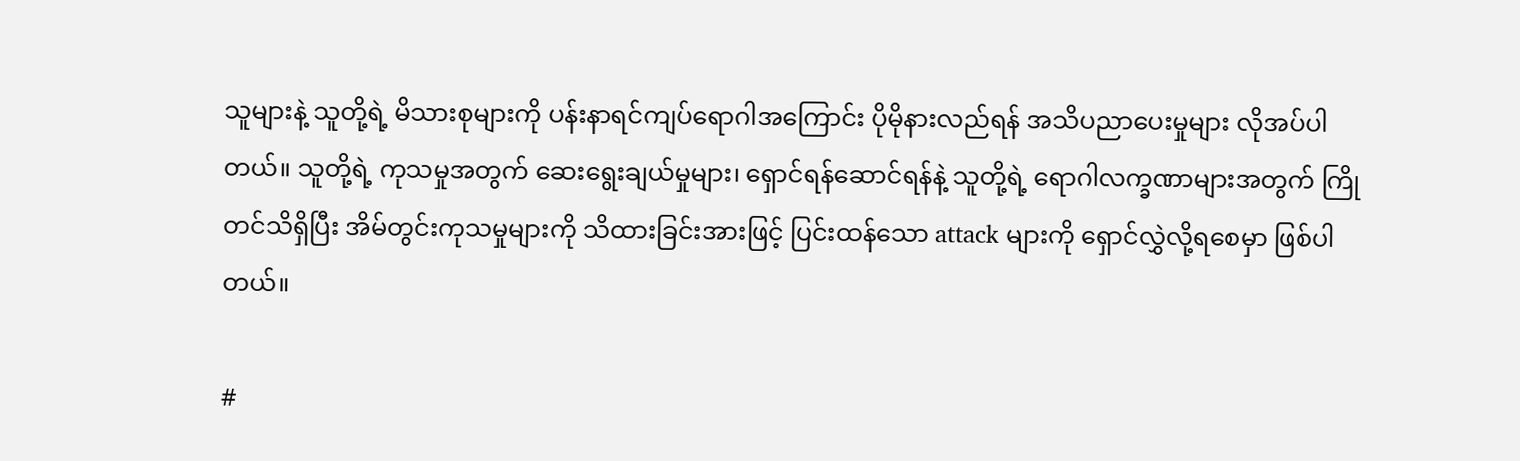သူများနဲ့ သူတို့ရဲ့ မိသားစုများကို ပန်းနာရင်ကျပ်ရောဂါအကြောင်း ပိုမိုနားလည်ရန် အသိပညာပေးမှုများ လိုအပ်ပါတယ်။ သူတို့ရဲ့ ကုသမှုအတွက် ဆေးရွေးချယ်မှုများ၊ ရှောင်ရန်ဆောင်ရန်နဲ့ သူတို့ရဲ့ ရောဂါလက္ခဏာများအတွက် ကြိုတင်သိရှိပြီး အိမ်တွင်းကုသမှုများကို သိထားခြင်းအားဖြင့် ပြင်းထန်သော attack များကို ရှောင်လွှဲလို့ရစေမှာ ဖြစ်ပါတယ်။

#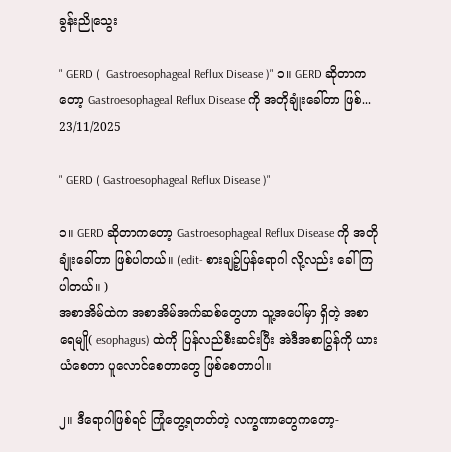ခွန်းညိုသွေး

" GERD (  Gastroesophageal Reflux Disease )" ၁။ GERD ဆိုတာကတော့ Gastroesophageal Reflux Disease ကို အတိုချုံးခေါ်တာ ဖြစ်...
23/11/2025

" GERD ( Gastroesophageal Reflux Disease )"

၁။ GERD ဆိုတာကတော့ Gastroesophageal Reflux Disease ကို အတိုချုံးခေါ်တာ ဖြစ်ပါတယ်။ (edit- စားချဉ့်ပြန်ရောဂါ လို့လည်း ခေါ်ကြပါတယ်။ )
အစာအိမ်ထဲက အစာအိမ်အက်ဆစ်တွေဟာ သူ့အပေါ်မှာ ရှိတဲ့ အစာရေမျို( esophagus) ထဲကို ပြန်လည်စီးဆင်းပြီး အဲဒီအစာပြွန်ကို ယားယံစေတာ ပူလောင်စေတာတွေ ဖြစ်စေတာပါ။

၂။ ဒီရောဂါဖြစ်ရင် ကြုံတွေ့ရတတ်တဲ့ လက္ခဏာတွေကတော့-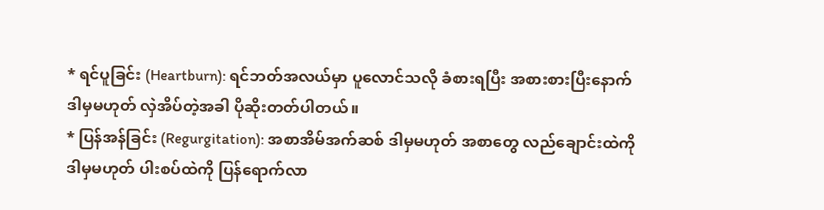* ရင်ပူခြင်း (Heartburn): ရင်ဘတ်အလယ်မှာ ပူလောင်သလို ခံစားရပြီး အစားစားပြီးနောက် ဒါမှမဟုတ် လှဲအိပ်တဲ့အခါ ပိုဆိုးတတ်ပါတယ်။
* ပြန်အန်ခြင်း (Regurgitation): အစာအိမ်အက်ဆစ် ဒါမှမဟုတ် အစာတွေ လည်ချောင်းထဲကို ဒါမှမဟုတ် ပါးစပ်ထဲကို ပြန်ရောက်လာ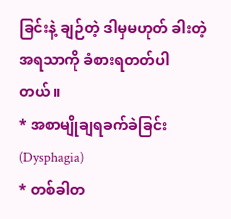ခြင်းနဲ့ ချဉ်တဲ့ ဒါမှမဟုတ် ခါးတဲ့ အရသာကို ခံစားရတတ်ပါတယ်။
* အစာမျိုချရခက်ခဲခြင်း (Dysphagia)
* တစ်ခါတ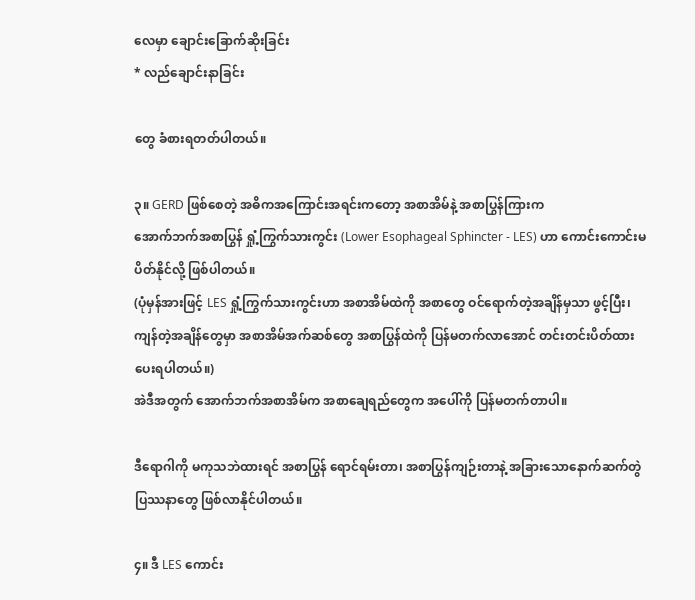လေမှာ ချောင်းခြောက်ဆိုးခြင်း
* လည်ချောင်းနာခြင်း

တွေ ခံစားရတတ်ပါတယ်။

၃။ GERD ဖြစ်စေတဲ့ အဓိကအကြောင်းအရင်းကတော့ အစာအိမ်နဲ့ အစာပြွန်ကြားက
အောက်ဘက်အစာပြွန် ရှုံ့ကြွက်သားကွင်း (Lower Esophageal Sphincter - LES) ဟာ ကောင်းကောင်းမပိတ်နိုင်လို့ ဖြစ်ပါတယ်။
(ပုံမှန်အားဖြင့် LES ရှုံ့ကြွက်သားကွင်းဟာ အစာအိမ်ထဲကို အစာတွေ ဝင်ရောက်တဲ့အချိန်မှသာ ဖွင့်ပြီး၊ ကျန်တဲ့အချိန်တွေမှာ အစာအိမ်အက်ဆစ်တွေ အစာပြွန်ထဲကို ပြန်မတက်လာအောင် တင်းတင်းပိတ်ထားပေးရပါတယ်။)
အဲဒီအတွက် အောက်ဘက်အစာအိမ်က အစာချေရည်တွေက အပေါ်ကို ပြန်မတက်တာပါ။

ဒီရောဂါကို မကုသဘဲထားရင် အစာပြွန် ရောင်ရမ်းတာ၊ အစာပြွန်ကျဉ်းတာနဲ့ အခြားသောနောက်ဆက်တွဲ ပြဿနာတွေ ဖြစ်လာနိုင်ပါတယ်။

၄။ ဒီ LES ကောင်း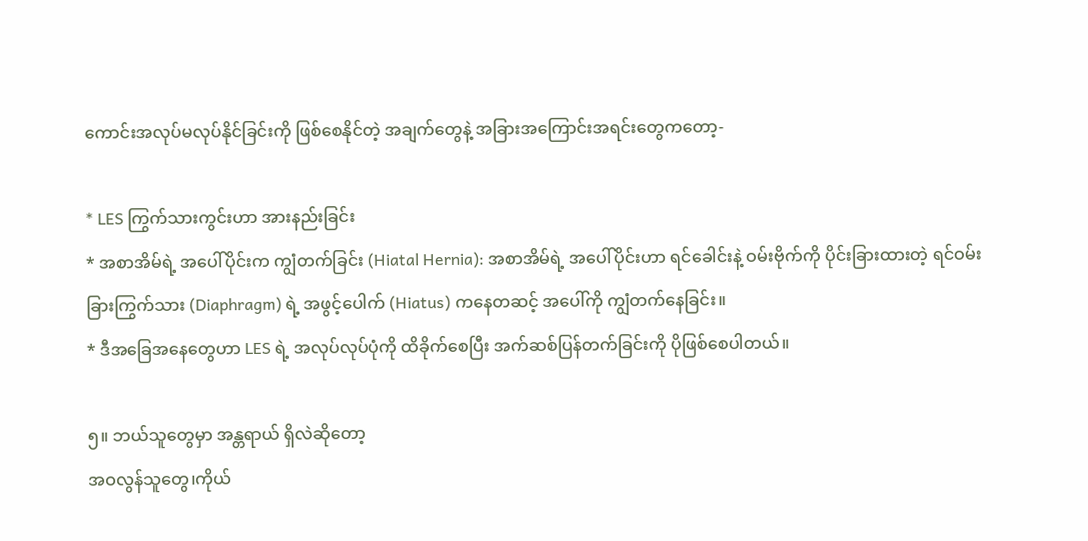ကောင်းအလုပ်မလုပ်နိုင်ခြင်းကို ဖြစ်စေနိုင်တဲ့ အချက်တွေနဲ့ အခြားအကြောင်းအရင်းတွေကတော့-

* LES ကြွက်သားကွင်းဟာ အားနည်းခြင်း
* အစာအိမ်ရဲ့ အပေါ်ပိုင်းက ကျွံတက်ခြင်း (Hiatal Hernia): အစာအိမ်ရဲ့ အပေါ်ပိုင်းဟာ ရင်ခေါင်းနဲ့ ဝမ်းဗိုက်ကို ပိုင်းခြားထားတဲ့ ရင်ဝမ်းခြားကြွက်သား (Diaphragm) ရဲ့ အဖွင့်ပေါက် (Hiatus) ကနေတဆင့် အပေါ်ကို ကျွံတက်နေခြင်း။
* ဒီအခြေအနေတွေဟာ LES ရဲ့ အလုပ်လုပ်ပုံကို ထိခိုက်စေပြီး အက်ဆစ်ပြန်တက်ခြင်းကို ပိုဖြစ်စေပါတယ်။

၅။ ဘယ်သူတွေမှာ အန္တရာယ် ရှိလဲဆိုတော့
အဝလွန်သူတွေ၊ကိုယ်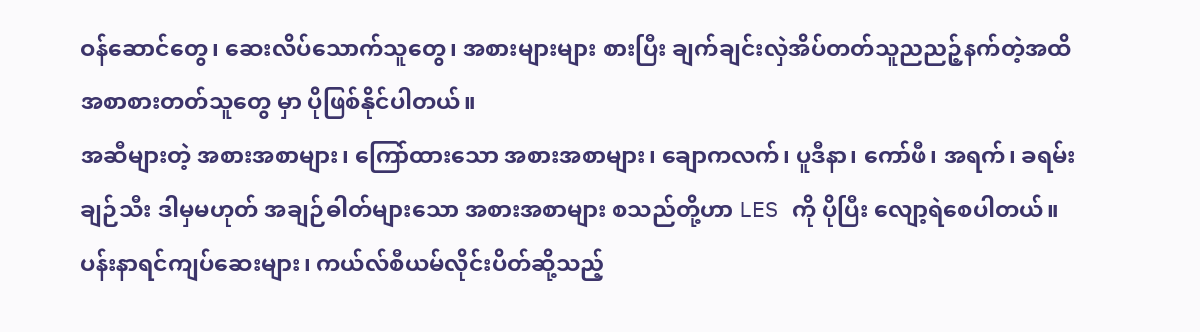ဝန်ဆောင်တွေ၊ ဆေးလိပ်သောက်သူတွေ၊ အစားများများ စားပြီး ချက်ချင်းလှဲအိပ်တတ်သူညညဉ့်နက်တဲ့အထိ အစာစားတတ်သူတွေ မှာ ပိုဖြစ်နိုင်ပါတယ်။
အဆီများတဲ့ အစားအစာများ၊ ကြော်ထားသော အစားအစာများ၊ ချောကလက်၊ ပူဒီနာ၊ ကော်ဖီ၊ အရက်၊ ခရမ်းချဉ်သီး ဒါမှမဟုတ် အချဉ်ဓါတ်များသော အစားအစာများ စသည်တို့ဟာ LES ကို ပိုပြီး လျော့ရဲစေပါတယ်။
ပန်းနာရင်ကျပ်ဆေးများ၊ ကယ်လ်စီယမ်လိုင်းပိတ်ဆို့သည့်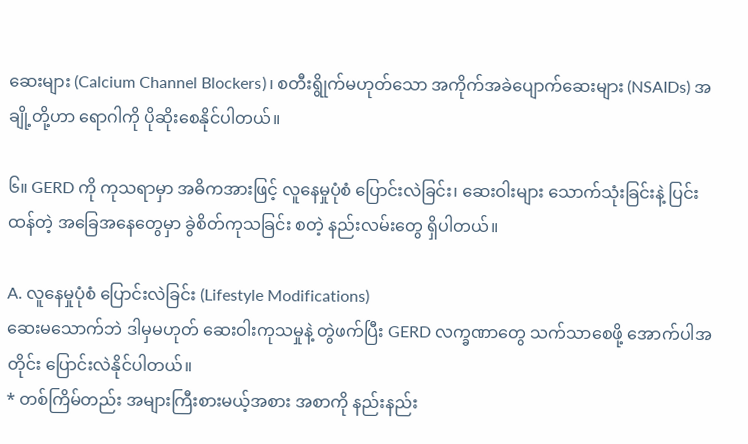ဆေးများ (Calcium Channel Blockers)၊ စတီးရွိုက်မဟုတ်သော အကိုက်အခဲပျောက်ဆေးများ (NSAIDs) အချို့တို့ဟာ ရောဂါကို ပိုဆိုးစေနိုင်ပါတယ်။

၆။ GERD ကို ကုသရာမှာ အဓိကအားဖြင့် လူနေမှုပုံစံ ပြောင်းလဲခြင်း၊ ဆေးဝါးများ သောက်သုံးခြင်းနဲ့ ပြင်းထန်တဲ့ အခြေအနေတွေမှာ ခွဲစိတ်ကုသခြင်း စတဲ့ နည်းလမ်းတွေ ရှိပါတယ်။

A. လူနေမှုပုံစံ ပြောင်းလဲခြင်း (Lifestyle Modifications)
ဆေးမသောက်ဘဲ ဒါမှမဟုတ် ဆေးဝါးကုသမှုနဲ့ တွဲဖက်ပြီး GERD လက္ခဏာတွေ သက်သာစေဖို့ အောက်ပါအတိုင်း ပြောင်းလဲနိုင်ပါတယ်။
* တစ်ကြိမ်တည်း အများကြီးစားမယ့်အစား အစာကို နည်းနည်း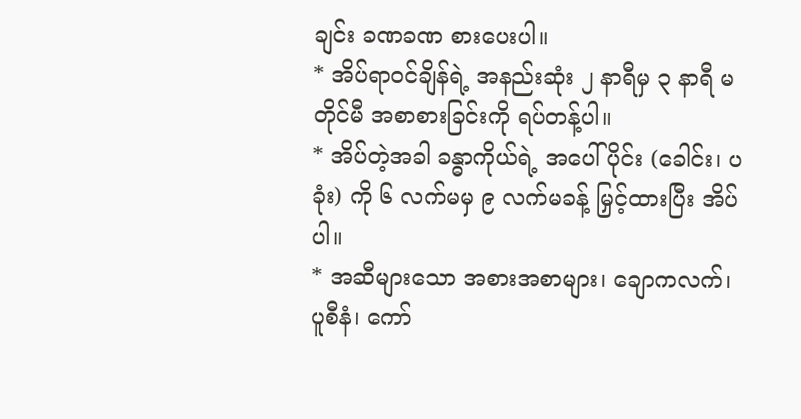ချင်း ခဏခဏ စားပေးပါ။
* အိပ်ရာဝင်ချိန်ရဲ့ အနည်းဆုံး ၂ နာရီမှ ၃ နာရီ မတိုင်မီ အစာစားခြင်းကို ရပ်တန့်ပါ။
* အိပ်တဲ့အခါ ခန္ဓာကိုယ်ရဲ့ အပေါ်ပိုင်း (ခေါင်း၊ ပခုံး) ကို ၆ လက်မမှ ၉ လက်မခန့် မြှင့်ထားပြီး အိပ်ပါ။
* အဆီများသော အစားအစာများ၊ ချောကလက်၊ ပူစီနံ၊ ကော်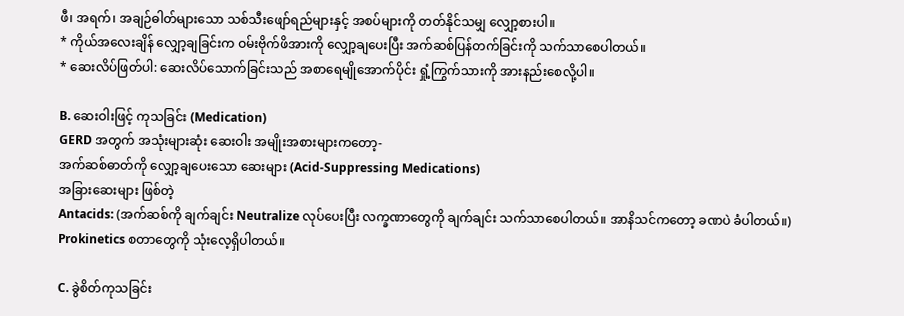ဖီ၊ အရက်၊ အချဉ်ဓါတ်များသော သစ်သီးဖျော်ရည်များနှင့် အစပ်များကို တတ်နိုင်သမျှ လျှော့စားပါ။
* ကိုယ်အလေးချိန် လျှော့ချခြင်းက ဝမ်းဗိုက်ဖိအားကို လျှော့ချပေးပြီး အက်ဆစ်ပြန်တက်ခြင်းကို သက်သာစေပါတယ်။
* ဆေးလိပ်ဖြတ်ပါ: ဆေးလိပ်သောက်ခြင်းသည် အစာရေမျိုအောက်ပိုင်း ရှုံ့ကြွက်သားကို အားနည်းစေလို့ပါ။

B. ဆေးဝါးဖြင့် ကုသခြင်း (Medication)
GERD အတွက် အသုံးများဆုံး ဆေးဝါး အမျိုးအစားများကတော့-
အက်ဆစ်ဓာတ်ကို လျှော့ချပေးသော ဆေးများ (Acid-Suppressing Medications)
အခြားဆေးများ ဖြစ်တဲ့
Antacids: (အက်ဆစ်ကို ချက်ချင်း Neutralize လုပ်ပေးပြီး လက္ခဏာတွေကို ချက်ချင်း သက်သာစေပါတယ်။ အာနိသင်ကတော့ ခဏပဲ ခံပါတယ်။)
Prokinetics စတာတွေကို သုံးလေ့ရှိပါတယ်။

C. ခွဲစိတ်ကုသခြင်း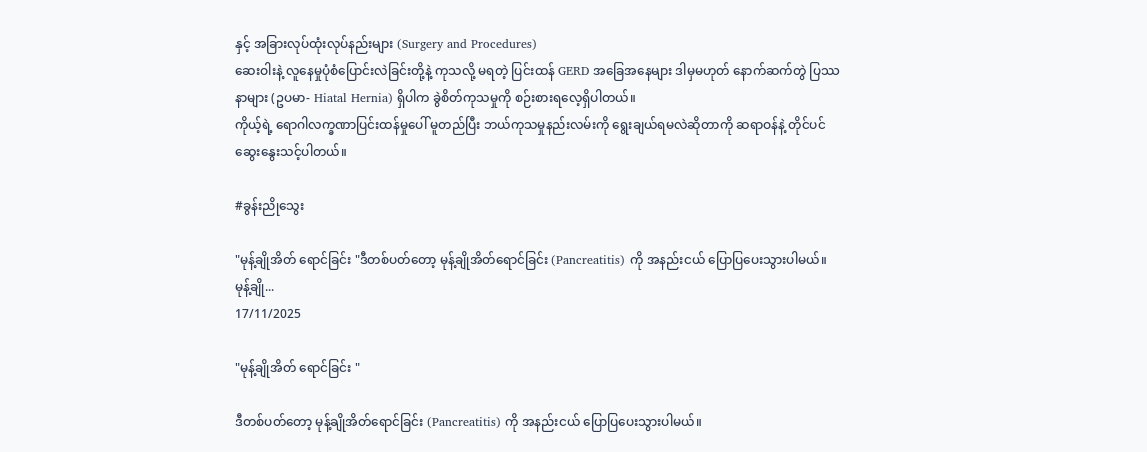နှင့် အခြားလုပ်ထုံးလုပ်နည်းများ (Surgery and Procedures)
ဆေးဝါးနဲ့ လူနေမှုပုံစံပြောင်းလဲခြင်းတို့နဲ့ ကုသလို့ မရတဲ့ ပြင်းထန် GERD အခြေအနေများ ဒါမှမဟုတ် နောက်ဆက်တွဲ ပြဿနာများ (ဥပမာ- Hiatal Hernia) ရှိပါက ခွဲစိတ်ကုသမှုကို စဉ်းစားရလေ့ရှိပါတယ်။
ကိုယ့်ရဲ့ ရောဂါလက္ခဏာပြင်းထန်မှုပေါ် မူတည်ပြီး ဘယ်ကုသမှုနည်းလမ်းကို ရွေးချယ်ရမလဲဆိုတာကို ဆရာဝန်နဲ့ တိုင်ပင်ဆွေးနွေးသင့်ပါတယ်။

#ခွန်းညိုသွေး

"မုန့်ချိုအိတ် ရောင်ခြင်း "ဒီတစ်ပတ်တော့ မုန့်ချိုအိတ်ရောင်ခြင်း (Pancreatitis) ကို အနည်းငယ် ပြောပြပေးသွားပါမယ်။မုန့်ချို...
17/11/2025

"မုန့်ချိုအိတ် ရောင်ခြင်း "

ဒီတစ်ပတ်တော့ မုန့်ချိုအိတ်ရောင်ခြင်း (Pancreatitis) ကို အနည်းငယ် ပြောပြပေးသွားပါမယ်။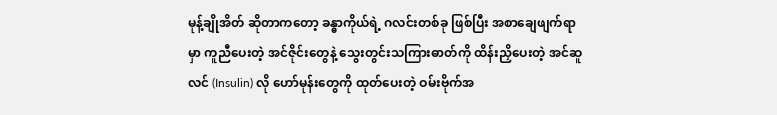မုန့်ချိုအိတ် ဆိုတာကတော့ ခန္ဓာကိုယ်ရဲ့ ဂလင်းတစ်ခု ဖြစ်ပြီး အစာချေဖျက်ရာမှာ ကူညီပေးတဲ့ အင်ဇိုင်းတွေနဲ့ သွေးတွင်းသကြားဓာတ်ကို ထိန်းညှိပေးတဲ့ အင်ဆူလင် (Insulin) လို ဟော်မုန်းတွေကို ထုတ်ပေးတဲ့ ဝမ်းဗိုက်အ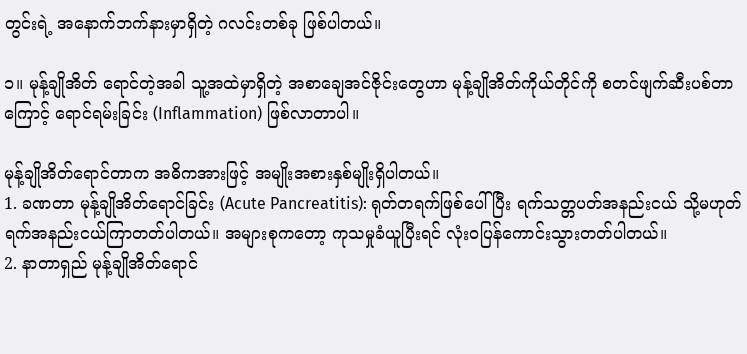တွင်းရဲ့ အနောက်ဘက်နားမှာရှိတဲ့ ဂလင်းတစ်ခု ဖြစ်ပါတယ်။

၁။ မုန့်ချိုအိတ် ရောင်တဲ့အခါ သူ့အထဲမှာရှိတဲ့ အစာချေအင်ဇိုင်းတွေဟာ မုန့်ချိုအိတ်ကိုယ်တိုင်ကို စတင်ဖျက်ဆီးပစ်တာကြောင့် ရောင်ရမ်းခြင်း (Inflammation) ဖြစ်လာတာပါ။

မုန့်ချိုအိတ်ရောင်တာက အဓိကအားဖြင့် အမျိုးအစားနှစ်မျိုးရှိပါတယ်။
1. ခဏတာ မုန့်ချိုအိတ်ရောင်ခြင်း (Acute Pancreatitis): ရုတ်တရက်ဖြစ်ပေါ်ပြီး ရက်သတ္တပတ်အနည်းငယ် သို့မဟုတ် ရက်အနည်းငယ်ကြာတတ်ပါတယ်။ အများစုကတော့ ကုသမှုခံယူပြီးရင် လုံးဝပြန်ကောင်းသွားတတ်ပါတယ်။
2. နာတာရှည် မုန့်ချိုအိတ်ရောင်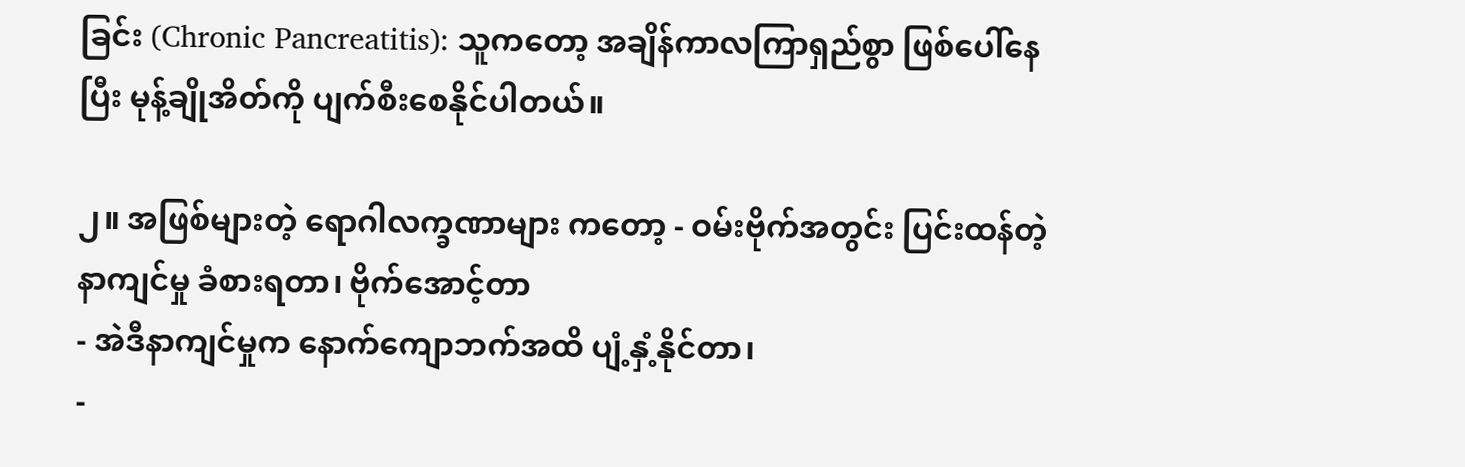ခြင်း (Chronic Pancreatitis): သူကတော့ အချိန်ကာလကြာရှည်စွာ ဖြစ်ပေါ်နေပြီး မုန့်ချိုအိတ်ကို ပျက်စီးစေနိုင်ပါတယ်။

၂။ အဖြစ်များတဲ့ ရောဂါလက္ခဏာများ ကတော့ - ဝမ်းဗိုက်အတွင်း ပြင်းထန်တဲ့ နာကျင်မှု ခံစားရတာ၊ ဗိုက်အောင့်တာ
- အဲဒီနာကျင်မှုက နောက်ကျောဘက်အထိ ပျံ့နှံ့နိုင်တာ၊
-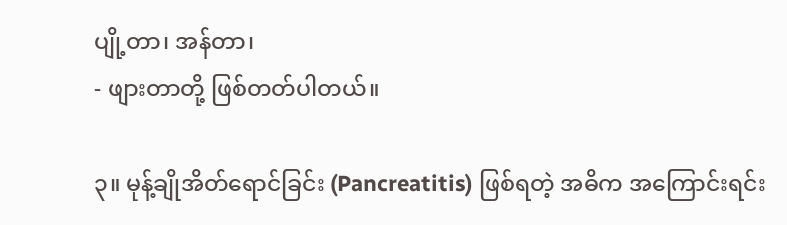ပျို့တာ၊ အန်တာ၊
- ဖျားတာတို့ ဖြစ်တတ်ပါတယ်။

၃။ မုန့်ချိုအိတ်ရောင်ခြင်း (Pancreatitis) ဖြစ်ရတဲ့ အဓိက အကြောင်းရင်း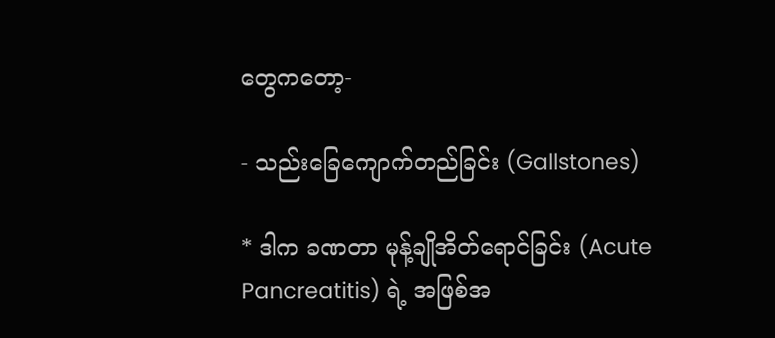တွေကတော့-

- သည်းခြေကျောက်တည်ခြင်း (Gallstones)

* ဒါက ခဏတာ မုန့်ချိုအိတ်ရောင်ခြင်း (Acute Pancreatitis) ရဲ့ အဖြစ်အ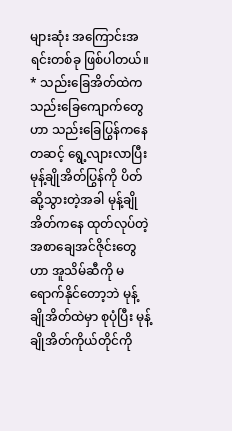များဆုံး အကြောင်းအရင်းတစ်ခု ဖြစ်ပါတယ်။
* သည်းခြေအိတ်ထဲက သည်းခြေကျောက်တွေဟာ သည်းခြေပြွန်ကနေတဆင့် ရွေ့လျားလာပြီး မုန့်ချိုအိတ်ပြွန်ကို ပိတ်ဆို့သွားတဲ့အခါ မုန့်ချိုအိတ်ကနေ ထုတ်လုပ်တဲ့ အစာချေအင်ဇိုင်းတွေဟာ အူသိမ်ဆီကို မရောက်နိုင်တော့ဘဲ မုန့်ချိုအိတ်ထဲမှာ စုပုံပြီး မုန့်ချိုအိတ်ကိုယ်တိုင်ကို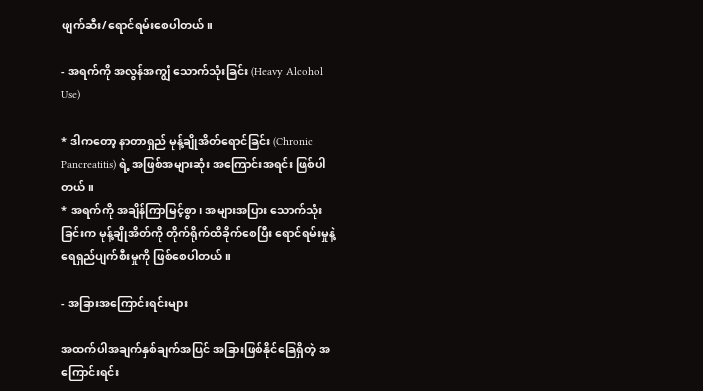ဖျက်ဆီး/ရောင်ရမ်းစေပါတယ်။

- အရက်ကို အလွန်အကျွံ သောက်သုံးခြင်း (Heavy Alcohol Use)

* ဒါကတော့ နာတာရှည် မုန့်ချိုအိတ်ရောင်ခြင်း (Chronic Pancreatitis) ရဲ့ အဖြစ်အများဆုံး အကြောင်းအရင်း ဖြစ်ပါတယ်။
* အရက်ကို အချိန်ကြာမြင့်စွာ၊ အများအပြား သောက်သုံးခြင်းက မုန့်ချိုအိတ်ကို တိုက်ရိုက်ထိခိုက်စေပြီး ရောင်ရမ်းမှုနဲ့ ရေရှည်ပျက်စီးမှုကို ဖြစ်စေပါတယ်။

- အခြားအကြောင်းရင်းများ

အထက်ပါအချက်နှစ်ချက်အပြင် အခြားဖြစ်နိုင်ခြေရှိတဲ့ အကြောင်းရင်း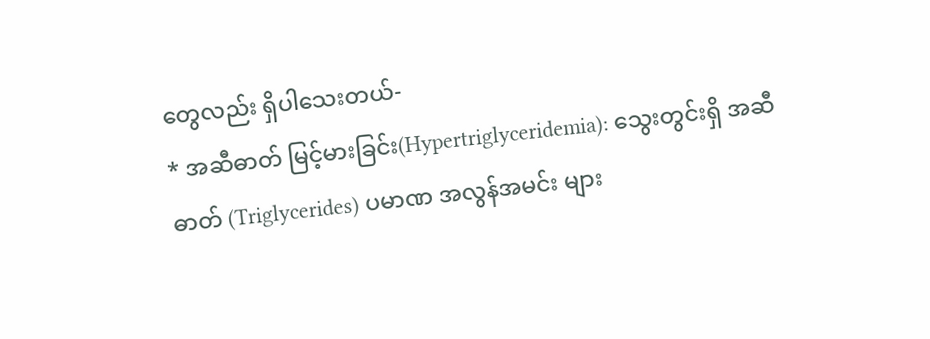တွေလည်း ရှိပါသေးတယ်-
* အဆီဓာတ် မြင့်မားခြင်း(Hypertriglyceridemia): သွေးတွင်းရှိ အဆီဓာတ် (Triglycerides) ပမာဏ အလွန်အမင်း များ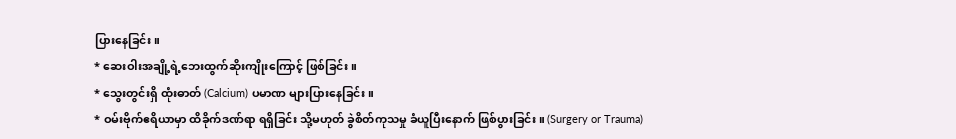ပြားနေခြင်း။
* ဆေးဝါးအချို့ရဲ့ဘေးထွက်ဆိုးကျိုးကြောင့် ဖြစ်ခြင်း။
* သွေးတွင်းရှိ ထုံးဓာတ် (Calcium) ပမာဏ များပြားနေခြင်း။
* ဝမ်းဗိုက်ဧရိယာမှာ ထိခိုက်ဒဏ်ရာ ရရှိခြင်း သို့မဟုတ် ခွဲစိတ်ကုသမှု ခံယူပြီးနောက် ဖြစ်ပွားခြင်း။ (Surgery or Trauma)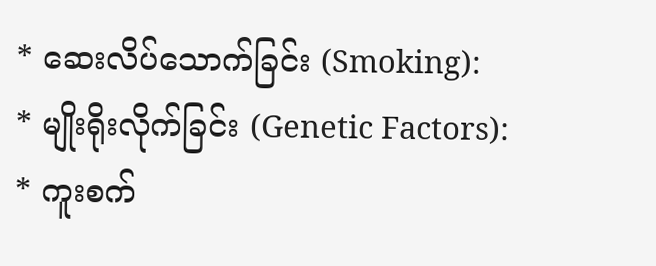* ဆေးလိပ်သောက်ခြင်း (Smoking):
* မျိုးရိုးလိုက်ခြင်း (Genetic Factors):
* ကူးစက်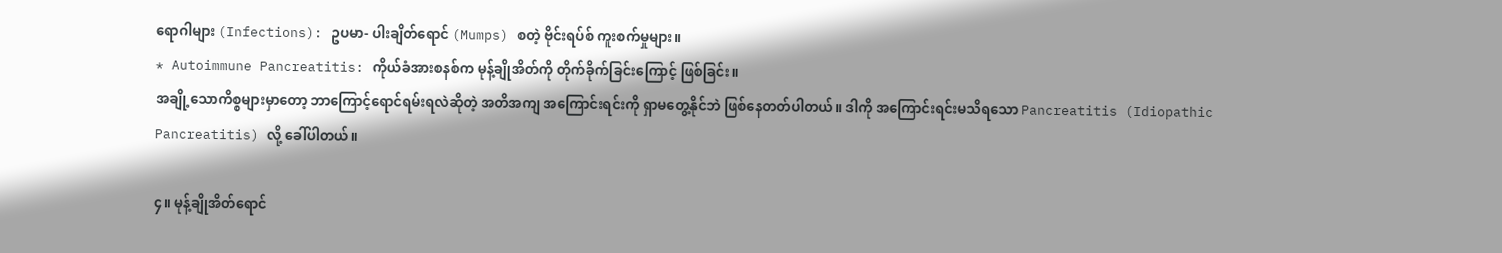ရောဂါများ (Infections): ဥပမာ- ပါးချိတ်ရောင် (Mumps) စတဲ့ ဗိုင်းရပ်စ် ကူးစက်မှုများ။
* Autoimmune Pancreatitis: ကိုယ်ခံအားစနစ်က မုန့်ချိုအိတ်ကို တိုက်ခိုက်ခြင်းကြောင့် ဖြစ်ခြင်း။
အချို့သောကိစ္စများမှာတော့ ဘာကြောင့်ရောင်ရမ်းရလဲဆိုတဲ့ အတိအကျ အကြောင်းရင်းကို ရှာမတွေ့နိုင်ဘဲ ဖြစ်နေတတ်ပါတယ်။ ဒါကို အကြောင်းရင်းမသိရသော Pancreatitis (Idiopathic Pancreatitis) လို့ ခေါ်ပါတယ်။

၄။ မုန့်ချိုအိတ်ရောင်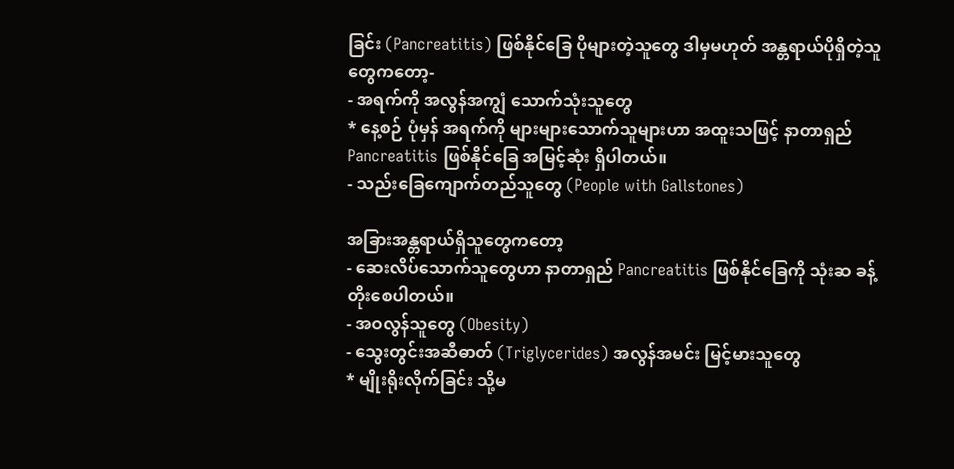ခြင်း (Pancreatitis) ဖြစ်နိုင်ခြေ ပိုများတဲ့သူတွေ ဒါမှမဟုတ် အန္တရာယ်ပိုရှိတဲ့သူတွေကတော့-
- အရက်ကို အလွန်အကျွံ သောက်သုံးသူတွေ
* နေ့စဉ် ပုံမှန် အရက်ကို များများသောက်သူများဟာ အထူးသဖြင့် နာတာရှည် Pancreatitis ဖြစ်နိုင်ခြေ အမြင့်ဆုံး ရှိပါတယ်။
- သည်းခြေကျောက်တည်သူတွေ (People with Gallstones)

အခြားအန္တရာယ်ရှိသူတွေကတော့
- ဆေးလိပ်သောက်သူတွေဟာ နာတာရှည် Pancreatitis ဖြစ်နိုင်ခြေကို သုံးဆ ခန့် တိုးစေပါတယ်။
- အဝလွန်သူတွေ (Obesity)
- သွေးတွင်းအဆီဓာတ် (Triglycerides) အလွန်အမင်း မြင့်မားသူတွေ
* မျိုးရိုးလိုက်ခြင်း သို့မ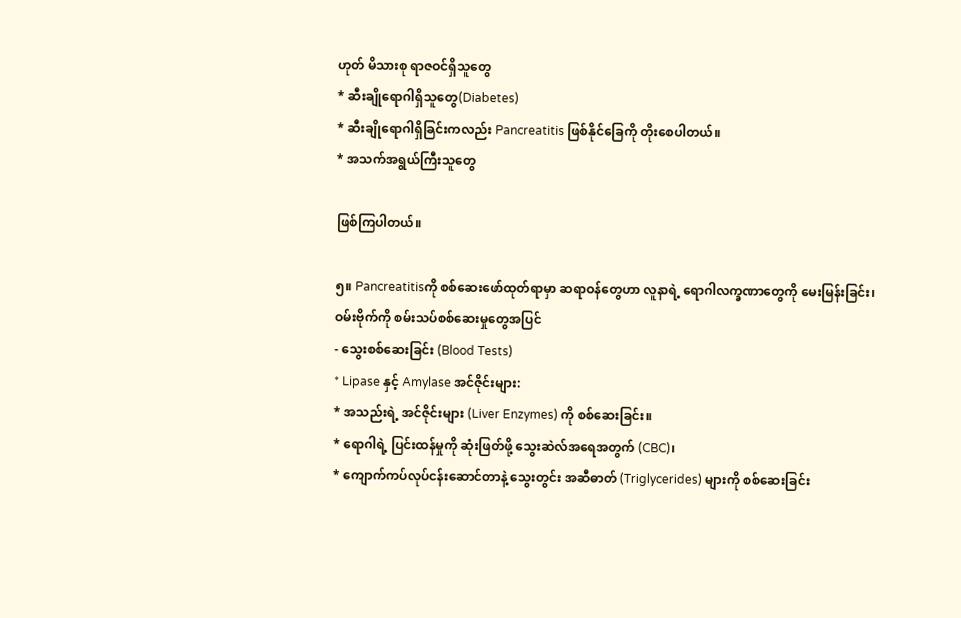ဟုတ် မိသားစု ရာဇဝင်ရှိသူတွေ
* ဆီးချိုရောဂါရှိသူတွေ(Diabetes)
* ဆီးချိုရောဂါရှိခြင်းကလည်း Pancreatitis ဖြစ်နိုင်ခြေကို တိုးစေပါတယ်။
* အသက်အရွယ်ကြီးသူတွေ

ဖြစ်ကြပါတယ်။

၅။ Pancreatitisကို စစ်ဆေးဖော်ထုတ်ရာမှာ ဆရာဝန်တွေဟာ လူနာရဲ့ ရောဂါလက္ခဏာတွေကို မေးမြန်းခြင်း၊ ဝမ်းဗိုက်ကို စမ်းသပ်စစ်ဆေးမှုတွေအပြင်
- သွေးစစ်ဆေးခြင်း (Blood Tests)
* Lipase နှင့် Amylase အင်ဇိုင်းများ:
* အသည်းရဲ့ အင်ဇိုင်းများ (Liver Enzymes) ကို စစ်ဆေးခြင်း။
* ရောဂါရဲ့ ပြင်းထန်မှုကို ဆုံးဖြတ်ဖို့ သွေးဆဲလ်အရေအတွက် (CBC)၊
* ကျောက်ကပ်လုပ်ငန်းဆောင်တာနဲ့ သွေးတွင်း အဆီဓာတ် (Triglycerides) များကို စစ်ဆေးခြင်း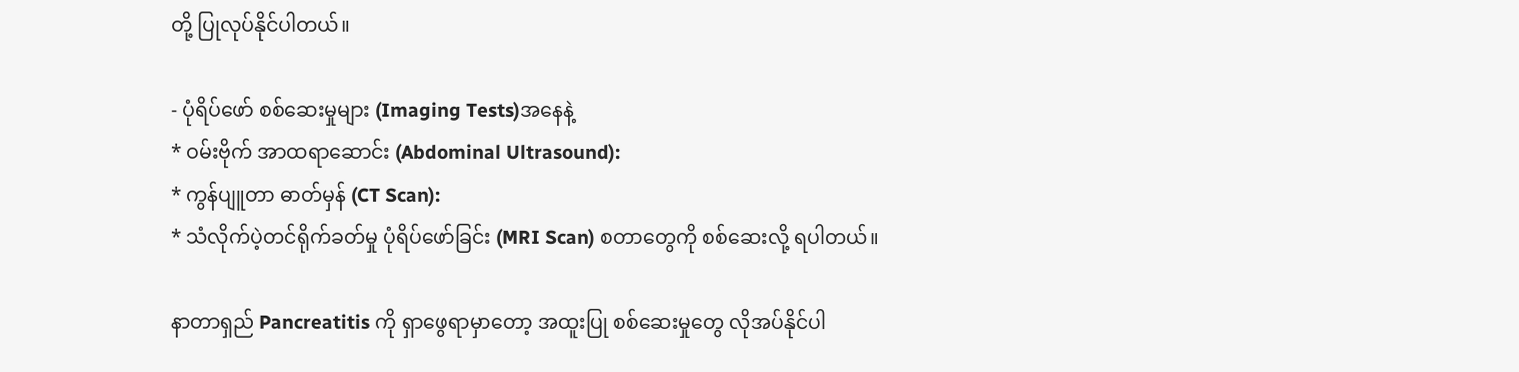တို့ ပြုလုပ်နိုင်ပါတယ်။

- ပုံရိပ်ဖော် စစ်ဆေးမှုများ (Imaging Tests)အနေနဲ့
* ဝမ်းဗိုက် အာထရာဆောင်း (Abdominal Ultrasound):
* ကွန်ပျူတာ ဓာတ်မှန် (CT Scan):
* သံလိုက်ပဲ့တင်ရိုက်ခတ်မှု ပုံရိပ်ဖော်ခြင်း (MRI Scan) စတာတွေကို စစ်ဆေးလို့ ရပါတယ်။

နာတာရှည် Pancreatitis ကို ရှာဖွေရာမှာတော့ အထူးပြု စစ်ဆေးမှုတွေ လိုအပ်နိုင်ပါ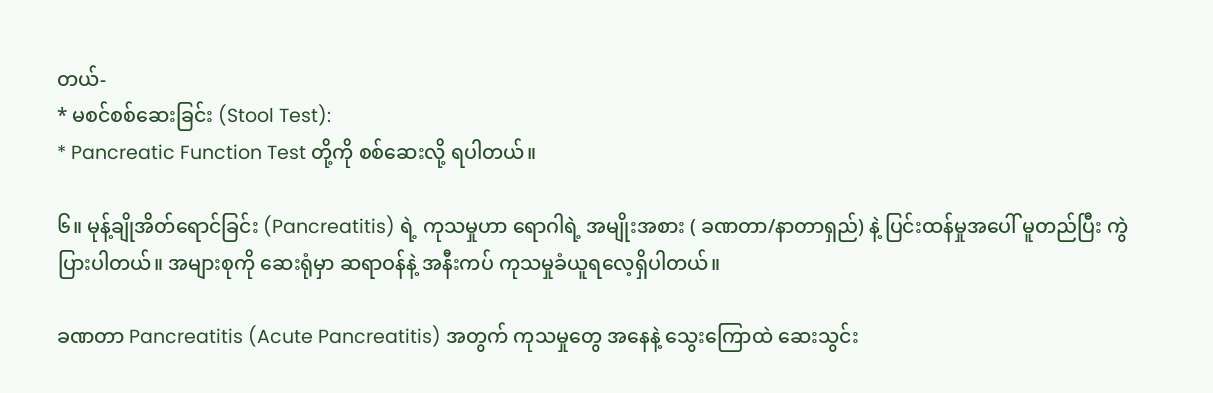တယ်-
* မစင်စစ်ဆေးခြင်း (Stool Test):
* Pancreatic Function Test တို့ကို စစ်ဆေးလို့ ရပါတယ်။

၆။ မုန့်ချိုအိတ်ရောင်ခြင်း (Pancreatitis) ရဲ့ ကုသမှုဟာ ရောဂါရဲ့ အမျိုးအစား ( ခဏတာ/နာတာရှည်) နဲ့ ပြင်းထန်မှုအပေါ် မူတည်ပြီး ကွဲပြားပါတယ်။ အများစုကို ဆေးရုံမှာ ဆရာဝန်နဲ့ အနီးကပ် ကုသမှုခံယူရလေ့ရှိပါတယ်။

ခဏတာ Pancreatitis (Acute Pancreatitis) အတွက် ကုသမှုတွေ အနေနဲ့ သွေးကြောထဲ ဆေးသွင်း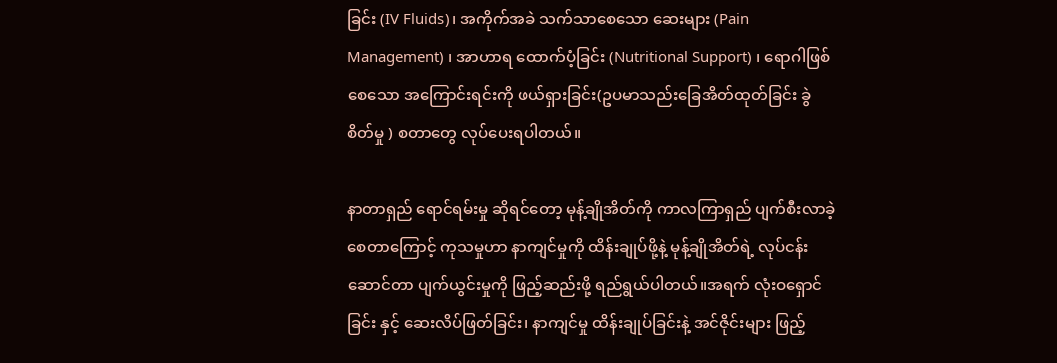ခြင်း (IV Fluids)၊ အကိုက်အခဲ သက်သာစေသော ဆေးများ (Pain Management) ၊ အာဟာရ ထောက်ပံ့ခြင်း (Nutritional Support) ၊ ရောဂါဖြစ်စေသော အကြောင်းရင်းကို ဖယ်ရှားခြင်း(ဥပမာသည်းခြေအိတ်ထုတ်ခြင်း ခွဲစိတ်မှု ) စတာတွေ လုပ်ပေးရပါတယ်။

နာတာရှည် ရောင်ရမ်းမှု ဆိုရင်တော့ မုန့်ချိုအိတ်ကို ကာလကြာရှည် ပျက်စီးလာခဲ့စေတာကြောင့် ကုသမှုဟာ နာကျင်မှုကို ထိန်းချုပ်ဖို့နဲ့ မုန့်ချိုအိတ်ရဲ့ လုပ်ငန်းဆောင်တာ ပျက်ယွင်းမှုကို ဖြည့်ဆည်းဖို့ ရည်ရွယ်ပါတယ်။အရက် လုံးဝရှောင်ခြင်း နှင့် ဆေးလိပ်ဖြတ်ခြင်း၊ နာကျင်မှု ထိန်းချုပ်ခြင်းနဲ့ အင်ဇိုင်းများ ဖြည့်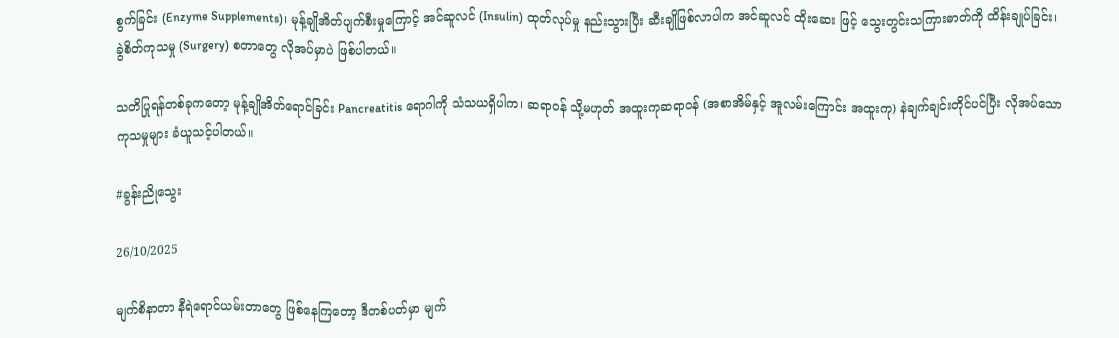စွက်ခြင်း (Enzyme Supplements)၊ မုန့်ချိုအိတ်ပျက်စီးမှုကြောင့် အင်ဆူလင် (Insulin) ထုတ်လုပ်မှု နည်းသွားပြီး ဆီးချိုဖြစ်လာပါက အင်ဆူလင် ထိုးဆေး ဖြင့် သွေးတွင်းသကြားဓာတ်ကို ထိန်းချုပ်ခြင်း၊ ခွဲစိတ်ကုသမှု (Surgery) စတာတွေ လိုအပ်မှာပဲ ဖြစ်ပါတယ်။

သတိပြုရန်တစ်ခုကတော့ မုန့်ချိုအိတ်ရောင်ခြင်း Pancreatitis ရောဂါကို သံသယရှိပါက၊ ဆရာဝန် သို့မဟုတ် အထူးကုဆရာဝန် (အစာအိမ်နှင့် အူလမ်းကြောင်း အထူးကု) နဲချက်ချင်းတိုင်ပင်ပြီး လိုအပ်သော ကုသမှုများ ခံယူသင့်ပါတယ်။

#ခွန်းညိုသွေး

26/10/2025

မျက်စိနာတာ နီရဲရောင်ယမ်းတာတွေ ဖြစ်နေကြတော့ ဒီတစ်ပတ်မှာ မျက်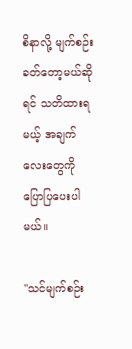စိနာလို့ မျက်စဉ်းခတ်တော့မယ်ဆိုရင် သတိထားရမယ့် အချက်လေးတွေကို ပြောပြပေးပါမယ်။

"သင်မျက်စဉ်း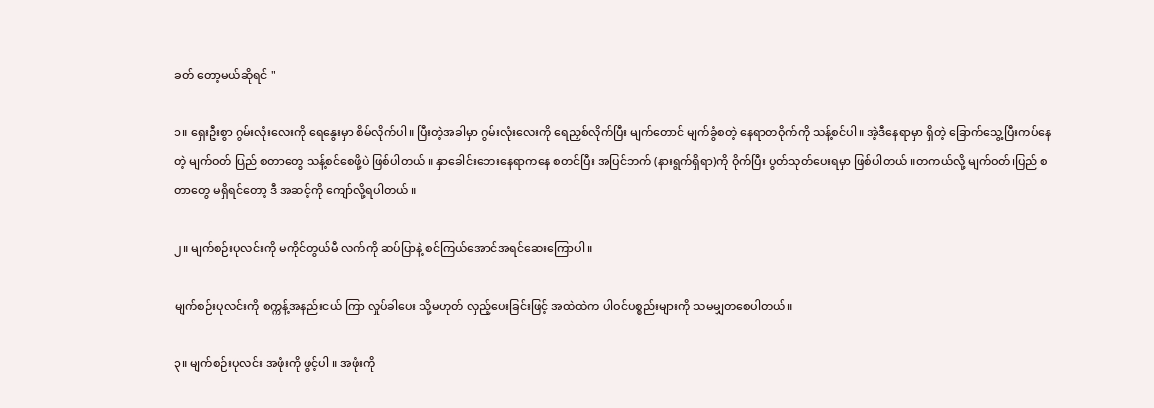ခတ် တော့မယ်ဆိုရင် "

၁။ ရှေးဦးစွာ ဂွမ်းလုံးလေးကို ရေနွေးမှာ စိမ်လိုက်ပါ။ ပြီးတဲ့အခါမှာ ဂွမ်းလုံးလေးကို ရေညှစ်လိုက်ပြီး မျက်တောင် မျက်ခွံစတဲ့ နေရာတဝိုက်ကို သန့်စင်ပါ။ အဲ့ဒီနေရာမှာ ရှိတဲ့ ခြောက်သွေ့ပြီးကပ်နေတဲ့ မျက်ဝတ် ပြည် စတာတွေ သန့်စင်စေဖို့ပဲ ဖြစ်ပါတယ် ။ နှာခေါင်းဘေးနေရာကနေ စတင်ပြီး အပြင်ဘက် (နားရွက်ရှိရာ)ကို ဝိုက်ပြီး ပွတ်သုတ်ပေးရမှာ ဖြစ်ပါတယ် ။တကယ်လို့ မျက်ဝတ်၊ပြည် စတာတွေ မရှိရင်တော့ ဒီ အဆင့်ကို ကျော်လို့ရပါတယ် ။

၂။ မျက်စဉ်းပုလင်းကို မကိုင်တွယ်မီ လက်ကို ဆပ်ပြာနဲ့ စင်ကြယ်အောင်အရင်ဆေးကြောပါ။

မျက်စဉ်းပုလင်းကို စက္ကန့်အနည်းငယ် ကြာ လှုပ်ခါပေး သို့မဟုတ် လှည့်ပေးခြင်းဖြင့် အထဲထဲက ပါဝင်ပစ္စည်းများကို သမမျှတစေပါတယ်။

၃။ မျက်စဉ်းပုလင်း အဖုံးကို ဖွင့်ပါ ။ အဖုံးကို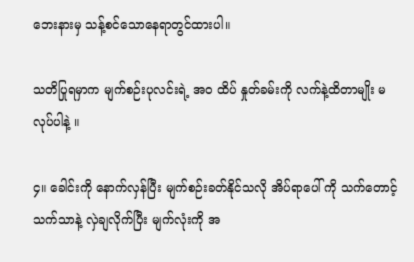ဘေးနားမှ သန့်စင်သောနေရာတွင်ထားပါ။

သတိပြုရမှာက မျက်စဉ်းပုလင်းရဲ့ အဝ ထိပ် နှုတ်ခမ်းကို လက်နဲ့ထိတာမျိုး မလုပ်ပါနဲ့ ။

၄။ ခေါင်းကို နောက်လှန်ပြီး မျက်စဉ်းခတ်နိုင်သလို အိပ်ရာပေါ် ကို သက်တောင့်သက်သာနဲ့ လှဲချလိုက်ပြီး မျက်လုံးကို အ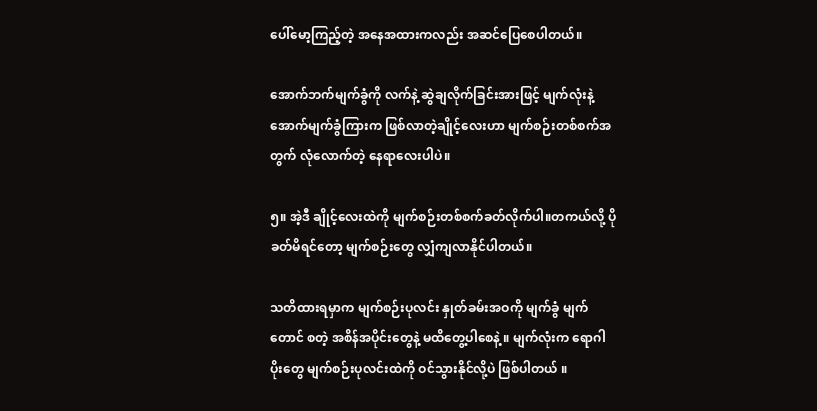ပေါ်မော့ကြည့်တဲ့ အနေအထားကလည်း အဆင်ပြေစေပါတယ်။

အောက်ဘက်မျက်ခွံကို လက်နဲ့ ဆွဲချလိုက်ခြင်းအားဖြင့် မျက်လုံးနဲ့ အောက်မျက်ခွံကြားက ဖြစ်လာတဲ့ချိုင့်လေးဟာ မျက်စဉ်းတစ်စက်အတွက် လုံလောက်တဲ့ နေရာလေးပါပဲ။

၅။ အဲ့ဒီ ချိုင့်လေးထဲကို မျက်စဉ်းတစ်စက်ခတ်လိုက်ပါ။တကယ်လို့ ပိုခတ်မိရင်တော့ မျက်စဉ်းတွေ လျှံကျလာနိုင်ပါတယ်။

သတိထားရမှာက မျက်စဉ်းပုလင်း နှုတ်ခမ်းအဝကို မျက်ခွံ မျက်တောင် စတဲ့ အစိန်အပိုင်းတွေနဲ့ မထိတွေ့ပါစေနဲ့ ။ မျက်လုံးက ရောဂါပိုးတွေ မျက်စဉ်းပုလင်းထဲကို ဝင်သွားနိုင်လို့ပဲ ဖြစ်ပါတယ် ။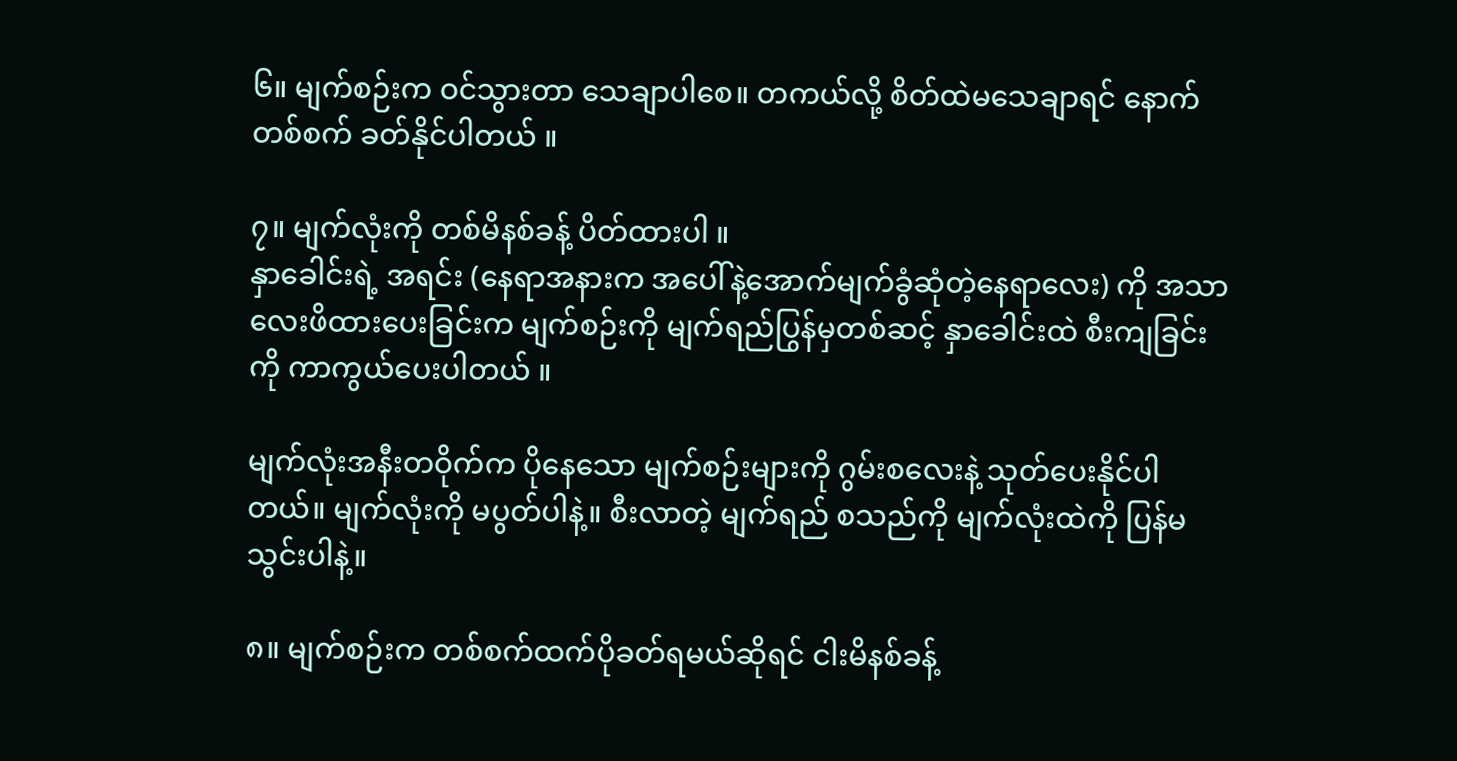၆။ မျက်စဉ်းက ဝင်သွားတာ သေချာပါစေ။ တကယ်လို့ စိတ်ထဲမသေချာရင် နောက် တစ်စက် ခတ်နိုင်ပါတယ် ။

၇။ မျက်လုံးကို တစ်မိနစ်ခန့် ပိတ်ထားပါ ။
နှာခေါင်းရဲ့ အရင်း (နေရာအနားက အပေါ်နဲ့အောက်မျက်ခွံဆုံတဲ့နေရာလေး) ကို အသာလေးဖိထားပေးခြင်းက မျက်စဉ်းကို မျက်ရည်ပြွန်မှတစ်ဆင့် နှာခေါင်းထဲ စီးကျခြင်းကို ကာကွယ်ပေးပါတယ် ။

မျက်လုံးအနီးတဝိုက်က ပိုနေသော မျက်စဉ်းများကို ဂွမ်းစလေးနဲ့ သုတ်ပေးနိုင်ပါတယ်။ မျက်လုံးကို မပွတ်ပါနဲ့။ စီးလာတဲ့ မျက်ရည် စသည်ကို မျက်လုံးထဲကို ပြန်မသွင်းပါနဲ့။

၈။ မျက်စဉ်းက တစ်စက်ထက်ပိုခတ်ရမယ်ဆိုရင် ငါးမိနစ်ခန့်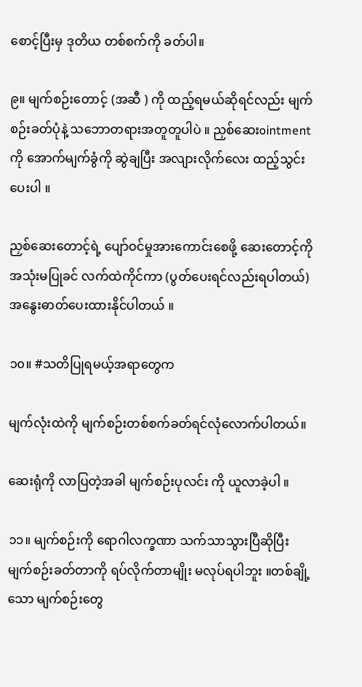စောင့်ပြီးမှ ဒုတိယ တစ်စက်ကို ခတ်ပါ။

၉။ မျက်စဉ်းတောင့် (အဆီ ) ကို ထည့်ရမယ်ဆိုရင်လည်း မျက်စဉ်းခတ်ပုံနဲ့ သဘောတရားအတူတူပါပဲ ။ ညှစ်ဆေးointment ကို အောက်မျက်ခွံကို ဆွဲချပြီး အလျားလိုက်လေး ထည့်သွင်းပေးပါ ။

ညှစ်ဆေးတောင့်ရဲ့ ပျော်ဝင်မှုအားကောင်းစေဖို့ ဆေးတောင့်ကို အသုံးမပြုခင် လက်ထဲကိုင်ကာ (ပွတ်ပေးရင်လည်းရပါတယ်)အနွေးဓာတ်ပေးထားနိုင်ပါတယ် ။

၁၀။ #သတိပြုရမယ့်အရာတွေက

မျက်လုံးထဲကို မျက်စဉ်းတစ်စက်ခတ်ရင်လုံလောက်ပါတယ်။

ဆေးရုံကို လာပြတဲ့အခါ မျက်စဉ်းပုလင်း ကို ယူလာခဲ့ပါ ။

၁၁။ မျက်စဉ်းကို ရောဂါလက္ခဏာ သက်သာသွားပြီဆိုပြီး မျက်စဉ်းခတ်တာကို ရပ်လိုက်တာမျိုး မလုပ်ရပါဘူး ။တစ်ချို့သော မျက်စဉ်းတွေ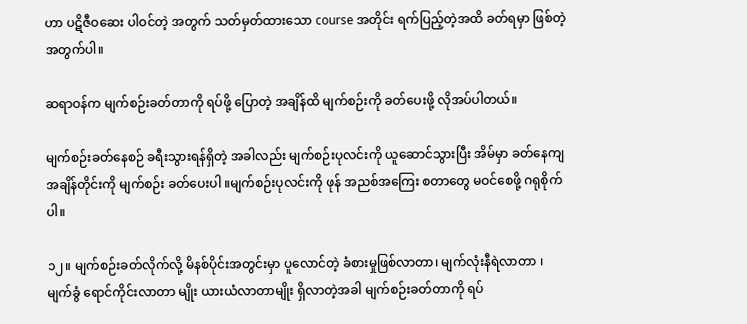ဟာ ပဋိဇီဝဆေး ပါဝင်တဲ့ အတွက် သတ်မှတ်ထားသော course အတိုင်း ရက်ပြည့်တဲ့အထိ ခတ်ရမှာ ဖြစ်တဲ့အတွက်ပါ။

ဆရာဝန်က မျက်စဉ်းခတ်တာကို ရပ်ဖို့ ပြောတဲ့ အချိန်ထိ မျက်စဉ်းကို ခတ်ပေးဖို့ လိုအပ်ပါတယ်။

မျက်စဉ်းခတ်နေစဉ် ခရီးသွားရန်ရှိတဲ့ အခါလည်း မျက်စဉ်းပုလင်းကို ယူဆောင်သွားပြီး အိမ်မှာ ခတ်နေကျ အချိန်တိုင်းကို မျက်စဉ်း ခတ်ပေးပါ ။မျက်စဉ်းပုလင်းကို ဖုန် အညစ်အကြေး စတာတွေ မဝင်စေဖို့ ဂရုစိုက်ပါ။

၁၂။ မျက်စဉ်းခတ်လိုက်လို့ မိနစ်ပိုင်းအတွင်းမှာ ပူလောင်တဲ့ ခံစားမှုဖြစ်လာတာ၊ မျက်လုံးနီရဲလာတာ ၊ မျက်ခွံ ရောင်ကိုင်းလာတာ မျိုး ယားယံလာတာမျိုး ရှိလာတဲ့အခါ မျက်စဉ်းခတ်တာကို ရပ်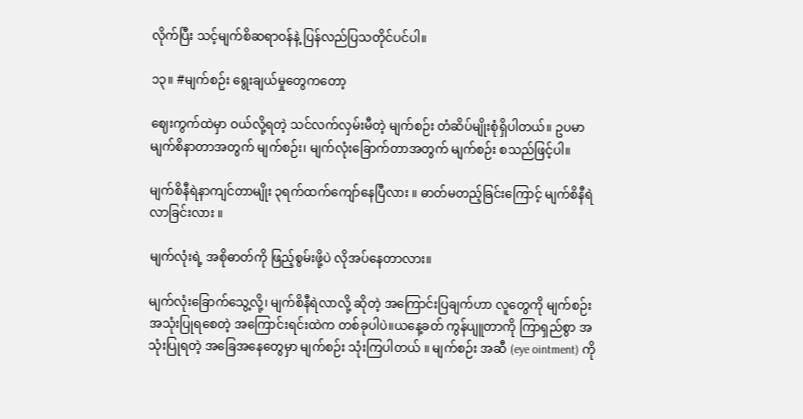လိုက်ပြီး သင့်မျက်စိဆရာဝန်နဲ့ ပြန်လည်ပြသတိုင်ပင်ပါ။

၁၃။ #မျက်စဉ်း ရွေးချယ်မှုတွေကတော့

ဈေးကွက်ထဲမှာ ဝယ်လို့ရတဲ့ သင်လက်လှမ်းမီတဲ့ မျက်စဉ်း တံဆိပ်မျိုးစုံရှိပါတယ်။ ဥပမာ မျက်စိနာတာအတွက် မျက်စဉ်း၊ မျက်လုံးခြောက်တာအတွက် မျက်စဉ်း စသည်ဖြင့်ပါ။

မျက်စိနီရဲနာကျင်တာမျိုး ၃ရက်ထက်ကျော်နေပြီလား ။ ဓာတ်မတည့်ခြင်းကြောင့် မျက်စိနီရဲလာခြင်းလား ။

မျက်လုံးရဲ့ အစိုဓာတ်ကို ဖြည့်စွမ်းဖို့ပဲ လိုအပ်နေတာလား။

မျက်လုံးခြောက်သွေ့လို့၊ မျက်စိနီရဲလာလို့ ဆိုတဲ့ အကြောင်းပြချက်ဟာ လူတွေကို မျက်စဉ်းအသုံးပြုရစေတဲ့ အကြောင်းရင်းထဲက တစ်ခုပါပဲ။ယနေ့ခတ် ကွန်ပျူတာကို ကြာရှည်စွာ အသုံးပြုရတဲ့ အခြေအနေတွေမှာ မျက်စဉ်း သုံးကြပါတယ် ။ မျက်စဉ်း အဆီ (eye ointment) ကို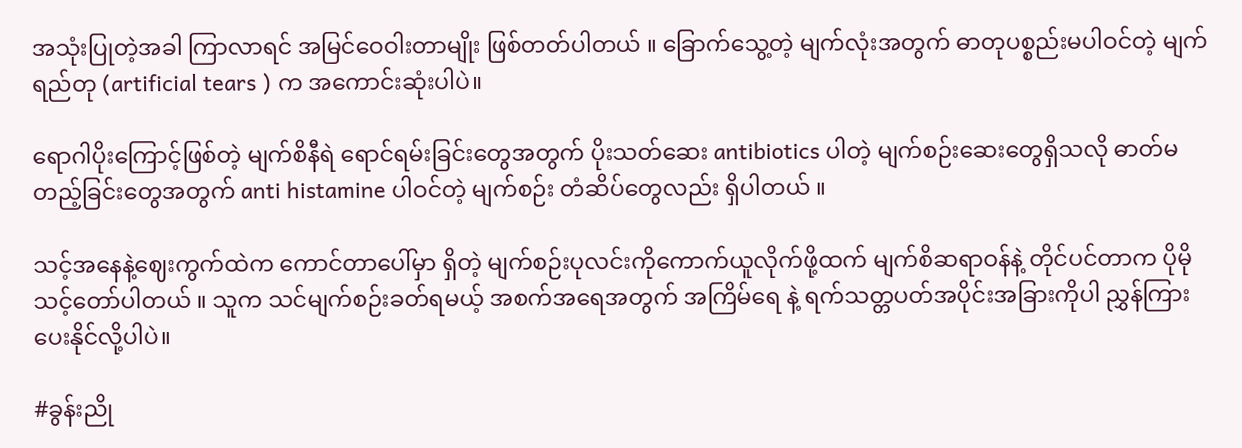အသုံးပြုတဲ့အခါ ကြာလာရင် အမြင်ဝေဝါးတာမျိုး ဖြစ်တတ်ပါတယ် ။ ခြောက်သွေ့တဲ့ မျက်လုံးအတွက် ဓာတုပစ္စည်းမပါဝင်တဲ့ မျက်ရည်တု (artificial tears ) က အကောင်းဆုံးပါပဲ။

ရောဂါပိုးကြောင့်ဖြစ်တဲ့ မျက်စိနီရဲ ရောင်ရမ်းခြင်းတွေအတွက် ပိုးသတ်ဆေး antibiotics ပါတဲ့ မျက်စဉ်းဆေးတွေရှိသလို ဓာတ်မတည့်ခြင်းတွေအတွက် anti histamine ပါဝင်တဲ့ မျက်စဉ်း တံဆိပ်တွေလည်း ရှိပါတယ် ။

သင့်အနေနဲ့ဈေးကွက်ထဲက ကောင်တာပေါ်မှာ ရှိတဲ့ မျက်စဉ်းပုလင်းကိုကောက်ယူလိုက်ဖို့ထက် မျက်စိဆရာဝန်နဲ့ တိုင်ပင်တာက ပိုမိုသင့်တော်ပါတယ် ။ သူက သင်မျက်စဉ်းခတ်ရမယ့် အစက်အရေအတွက် အကြိမ်ရေ နဲ့ ရက်သတ္တပတ်အပိုင်းအခြားကိုပါ ညွှန်ကြားပေးနိုင်လို့ပါပဲ။

#ခွန်းညို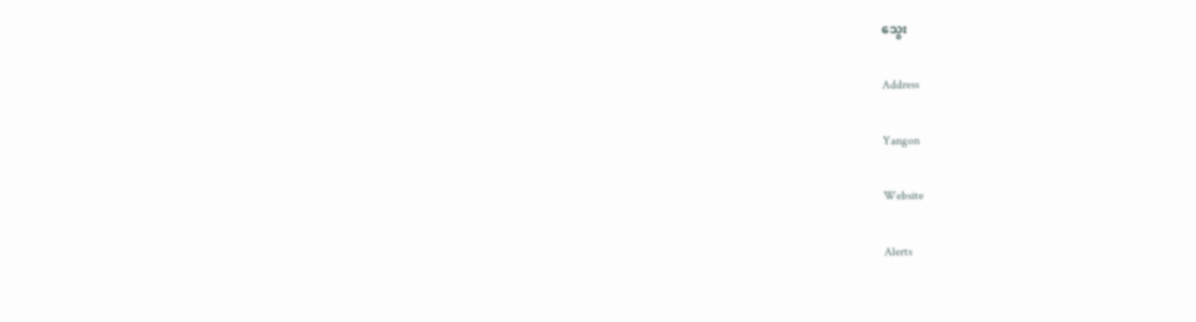သွေး

Address

Yangon

Website

Alerts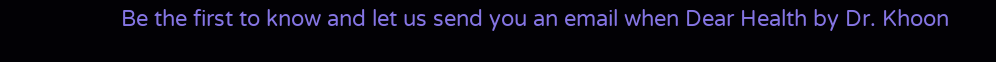Be the first to know and let us send you an email when Dear Health by Dr. Khoon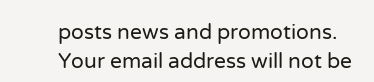posts news and promotions. Your email address will not be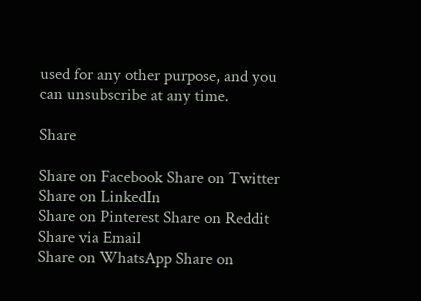used for any other purpose, and you can unsubscribe at any time.

Share

Share on Facebook Share on Twitter Share on LinkedIn
Share on Pinterest Share on Reddit Share via Email
Share on WhatsApp Share on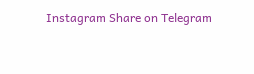Instagram Share on Telegram